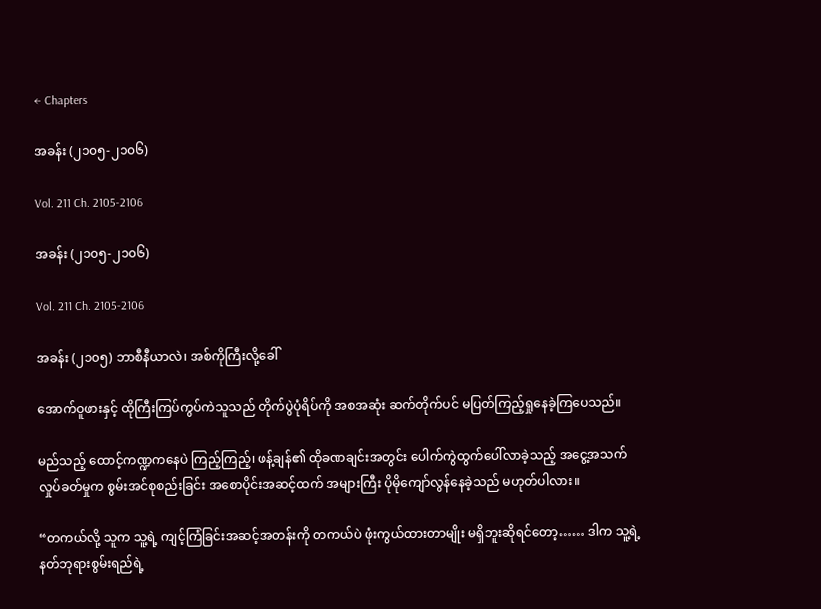← Chapters

အခန်း (၂၁၀၅-၂၁၀၆)

Vol. 211 Ch. 2105-2106

အခန်း (၂၁၀၅-၂၁၀၆)

Vol. 211 Ch. 2105-2106

အခန်း (၂၁၀၅) ဘာစီနီယာလဲ၊ အစ်ကိုကြီးလို့ခေါ်

အောက်ဝူဖားနှင့် ထိုကြီးကြပ်ကွပ်ကဲသူသည် တိုက်ပွဲပုံရိပ်ကို အစအဆုံး ဆက်တိုက်ပင် မပြတ်ကြည့်ရှုနေခဲ့ကြပေသည်။

မည်သည့် ထောင့်ကဏ္ဍကနေပဲ ကြည့်ကြည့်၊ ဖန့်ချန်၏ ထိုခဏချင်းအတွင်း ပေါက်ကွဲထွက်ပေါ်လာခဲ့သည့် အငွေ့အသက် လှုပ်ခတ်မှုက စွမ်းအင်စုစည်းခြင်း အစောပိုင်းအဆင့်ထက် အများကြီး ပိုမိုကျော်လွန်နေခဲ့သည် မဟုတ်ပါလား။

“တကယ်လို့ သူက သူ့ရဲ့ ကျင့်ကြံခြင်းအဆင့်အတန်းကို တကယ်ပဲ ဖုံးကွယ်ထားတာမျိုး မရှိဘူးဆိုရင်တော့…… ဒါက သူ့ရဲ့ နတ်ဘုရားစွမ်းရည်ရဲ့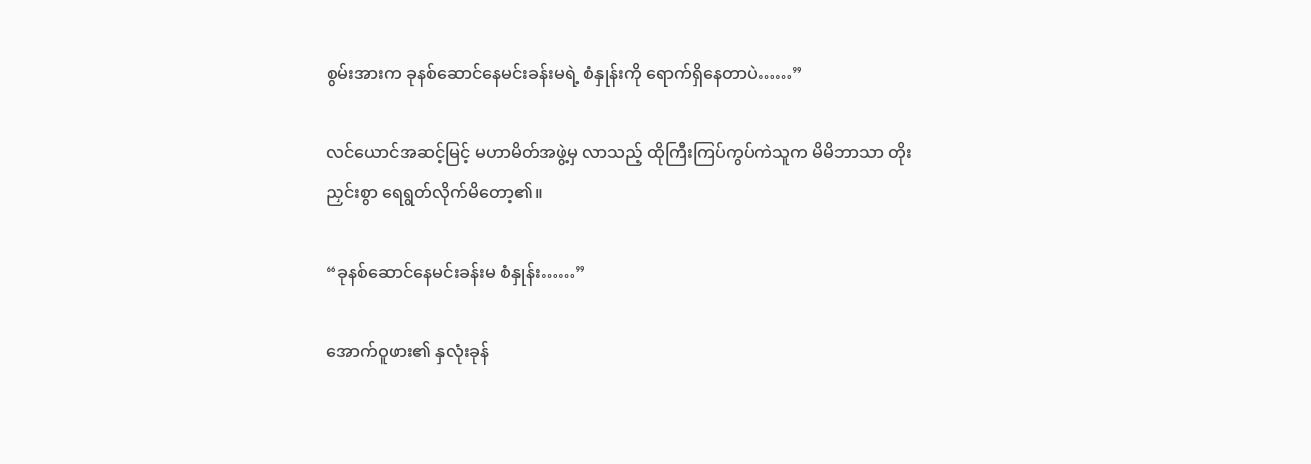စွမ်းအားက ခုနစ်ဆောင်နေမင်းခန်းမရဲ့ စံနှုန်းကို ရောက်ရှိနေတာပဲ……”

လင်ယောင်အဆင့်မြင့် မဟာမိတ်အဖွဲ့မှ လာသည့် ထိုကြီးကြပ်ကွပ်ကဲသူက မိမိဘာသာ တိုးညှင်းစွာ ရေရွတ်လိုက်မိတော့၏။

“ခုနစ်ဆောင်နေမင်းခန်းမ စံနှုန်း……”

အောက်ဝူဖား၏ နှလုံးခုန်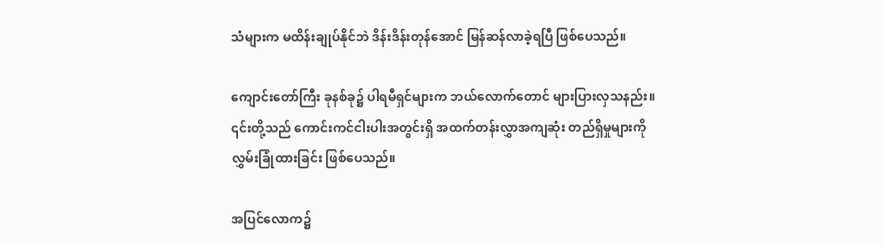သံများက မထိန်းချုပ်နိုင်ဘဲ ဒိန်းဒိန်းတုန်အောင် မြန်ဆန်လာခဲ့ရပြီ ဖြစ်ပေသည်။

ကျောင်းတော်ကြီး ခုနစ်ခု၌ ပါရမီရှင်များက ဘယ်လောက်တောင် များပြားလှသနည်း။ ၎င်းတို့သည် ကောင်းကင်ငါးပါးအတွင်းရှိ အထက်တန်းလွှာအကျဆုံး တည်ရှိမှုများကို လွှမ်းခြုံထားခြင်း ဖြစ်ပေသည်။

အပြင်လောက၌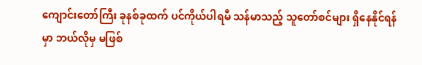ကျောင်းတော်ကြီး ခုနစ်ခုထက် ပင်ကိုယ်ပါရမီ သန်မာသည့် သူတော်စင်များ ရှိနေနိုင်ရန်မှာ ဘယ်လိုမှ မဖြစ်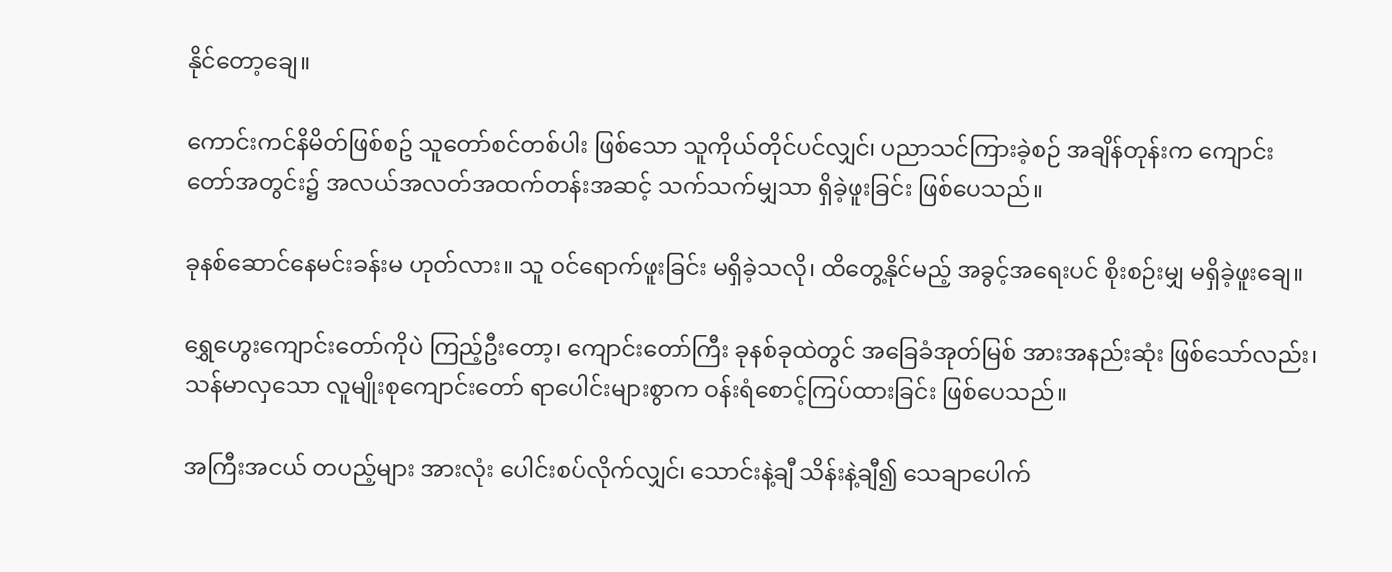နိုင်တော့ချေ။

ကောင်းကင်နိမိတ်ဖြစ်စဥ် သူတော်စင်တစ်ပါး ဖြစ်သော သူကိုယ်တိုင်ပင်လျှင်၊ ပညာသင်ကြားခဲ့စဉ် အချိန်တုန်းက ကျောင်းတော်အတွင်း၌ အလယ်အလတ်အထက်တန်းအဆင့် သက်သက်မျှသာ ရှိခဲ့ဖူးခြင်း ဖြစ်ပေသည်။

ခုနစ်ဆောင်နေမင်းခန်းမ ဟုတ်လား။ သူ ဝင်ရောက်ဖူးခြင်း မရှိခဲ့သလို၊ ထိတွေ့နိုင်မည့် အခွင့်အရေးပင် စိုးစဉ်းမျှ မရှိခဲ့ဖူးချေ။

ရွှေဟွေးကျောင်းတော်ကိုပဲ ကြည့်ဦးတော့၊ ကျောင်းတော်ကြီး ခုနစ်ခုထဲတွင် အခြေခံအုတ်မြစ် အားအနည်းဆုံး ဖြစ်သော်လည်း၊ သန်မာလှသော လူမျိုးစုကျောင်းတော် ရာပေါင်းများစွာက ဝန်းရံစောင့်ကြပ်ထားခြင်း ဖြစ်ပေသည်။

အကြီးအငယ် တပည့်များ အားလုံး ပေါင်းစပ်လိုက်လျှင်၊ သောင်းနဲ့ချီ သိန်းနဲ့ချီ၍ သေချာပေါက်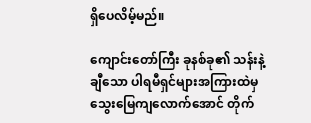ရှိပေလိမ့်မည်။

ကျောင်းတော်ကြီး ခုနစ်ခု၏ သန်းနဲ့ချီသော ပါရမီရှင်များအကြားထဲမှ သွေးမြေကျလောက်အောင် တိုက်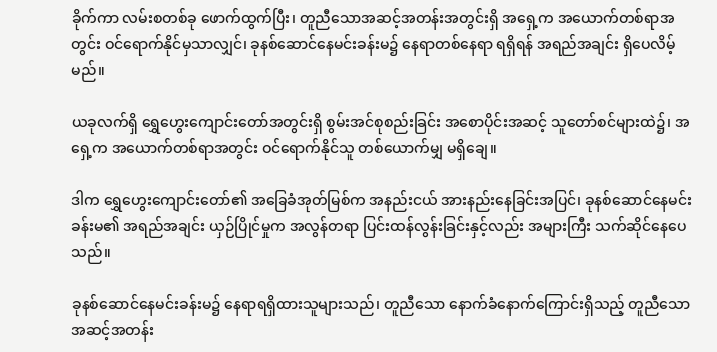ခိုက်ကာ လမ်းစတစ်ခု ဖောက်ထွက်ပြီး၊ တူညီသောအဆင့်အတန်းအတွင်းရှိ အရှေ့က အယောက်တစ်ရာအတွင်း ဝင်ရောက်နိုင်မှသာလျှင်၊ ခုနစ်ဆောင်နေမင်းခန်းမ၌ နေရာတစ်နေရာ ရရှိရန် အရည်အချင်း ရှိပေလိမ့်မည်။

ယခုလက်ရှိ ရွှေဟွေးကျောင်းတော်အတွင်းရှိ စွမ်းအင်စုစည်းခြင်း အစောပိုင်းအဆင့် သူတော်စင်များထဲ၌၊ အရှေ့က အယောက်တစ်ရာအတွင်း ဝင်ရောက်နိုင်သူ တစ်ယောက်မျှ မရှိချေ။

ဒါက ရွှေဟွေးကျောင်းတော်၏ အခြေခံအုတ်မြစ်က အနည်းငယ် အားနည်းနေခြင်းအပြင်၊ ခုနစ်ဆောင်နေမင်းခန်းမ၏ အရည်အချင်း ယှဉ်ပြိုင်မှုက အလွန်တရာ ပြင်းထန်လွန်းခြင်းနှင့်လည်း အများကြီး သက်ဆိုင်နေပေသည်။

ခုနစ်ဆောင်နေမင်းခန်းမ၌ နေရာရရှိထားသူများသည်၊ တူညီသော နောက်ခံနောက်ကြောင်းရှိသည့် တူညီသောအဆင့်အတန်း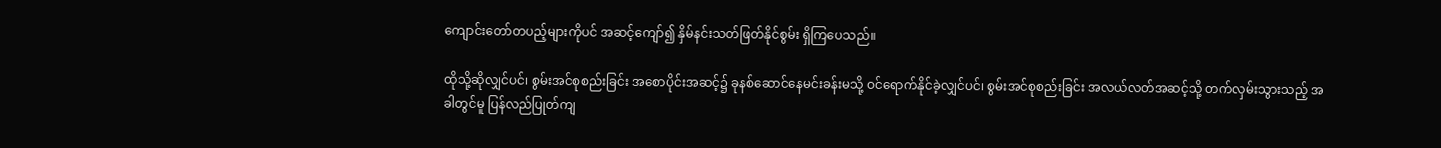ကျောင်းတော်တပည့်များကိုပင် အဆင့်ကျော်၍ နှိမ်နင်းသတ်ဖြတ်နိုင်စွမ်း ရှိကြပေသည်။

ထိုသို့ဆိုလျှင်ပင်၊ စွမ်းအင်စုစည်းခြင်း အစောပိုင်းအဆင့်၌ ခုနစ်ဆောင်နေမင်းခန်းမသို့ ဝင်ရောက်နိုင်ခဲ့လျှင်ပင်၊ စွမ်းအင်စုစည်းခြင်း အလယ်လတ်အဆင့်သို့ တက်လှမ်းသွားသည့် အခါတွင်မူ ပြန်လည်ပြုတ်ကျ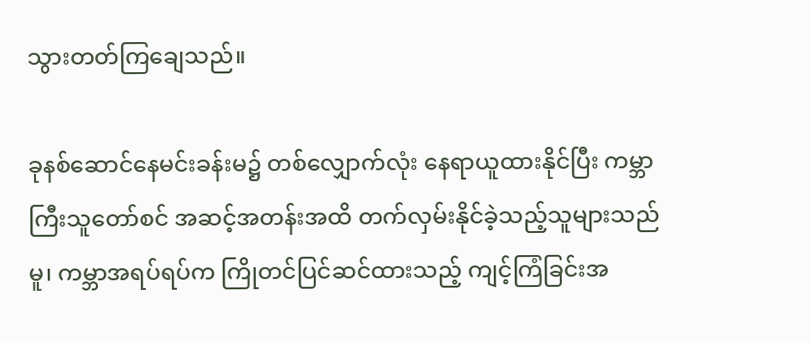သွားတတ်ကြချေသည်။

ခုနစ်ဆောင်နေမင်းခန်းမ၌ တစ်လျှောက်လုံး နေရာယူထားနိုင်ပြီး ကမ္ဘာကြီးသူတော်စင် အဆင့်အတန်းအထိ တက်လှမ်းနိုင်ခဲ့သည့်သူများသည်မူ၊ ကမ္ဘာအရပ်ရပ်က ကြိုတင်ပြင်ဆင်ထားသည့် ကျင့်ကြံခြင်းအ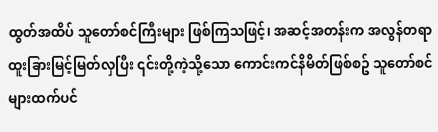ထွတ်အထိပ် သူတော်စင်ကြီးများ ဖြစ်ကြသဖြင့်၊ အဆင့်အတန်းက အလွန်တရာ ထူးခြားမြင့်မြတ်လှပြီး ၎င်းတို့ကဲ့သို့သော ကောင်းကင်နိမိတ်ဖြစ်စဥ် သူတော်စင်များထက်ပင်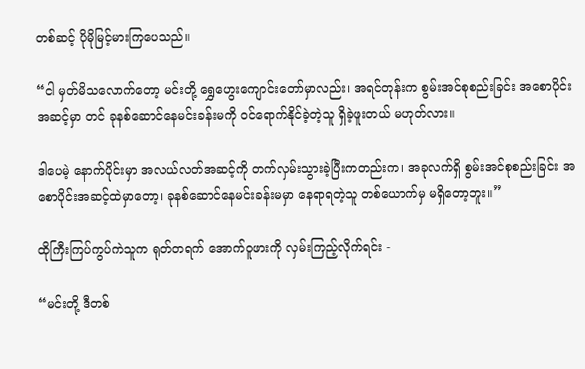တစ်ဆင့် ပိုမိုမြင့်မားကြပေသည်။

“ငါ မှတ်မိသလောက်တော့ မင်းတို့ ရွှေဟွေးကျောင်းတော်မှာလည်း၊ အရင်တုန်းက စွမ်းအင်စုစည်းခြင်း အစောပိုင်းအဆင့်မှာ တင် ခုနစ်ဆောင်နေမင်းခန်းမကို ဝင်ရောက်နိုင်ခဲ့တဲ့သူ ရှိခဲ့ဖူးတယ် မဟုတ်လား။

ဒါပေမဲ့ နောက်ပိုင်းမှာ အလယ်လတ်အဆင့်ကို တက်လှမ်းသွားခဲ့ပြီးကတည်းက၊ အခုလက်ရှိ စွမ်းအင်စုစည်းခြင်း အစောပိုင်းအဆင့်ထဲမှာတော့၊ ခုနစ်ဆောင်နေမင်းခန်းမမှာ နေရာရတဲ့သူ တစ်ယောက်မှ မရှိတော့ဘူး။”

ထိုကြီးကြပ်ကွပ်ကဲသူက ရုတ်တရက် အောက်ဝူဖားကို လှမ်းကြည့်လိုက်ရင်း -

“မင်းတို့ ဒီတစ်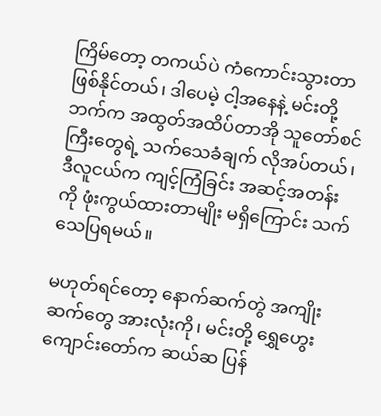ကြိမ်တော့ တကယ်ပဲ ကံကောင်းသွားတာ ဖြစ်နိုင်တယ်၊ ဒါပေမဲ့ ငါ့အနေနဲ့ မင်းတို့ဘက်က အထွတ်အထိပ်တာအို သူတော်စင်ကြီးတွေရဲ့ သက်သေခံချက် လိုအပ်တယ်၊ ဒီလူငယ်က ကျင့်ကြံခြင်း အဆင့်အတန်းကို ဖုံးကွယ်ထားတာမျိုး မရှိကြောင်း သက်သေပြရမယ်။

မဟုတ်ရင်တော့ နောက်ဆက်တွဲ အကျိုးဆက်တွေ အားလုံးကို၊ မင်းတို့ ရွှေဟွေးကျောင်းတော်က ဆယ်ဆ ပြန်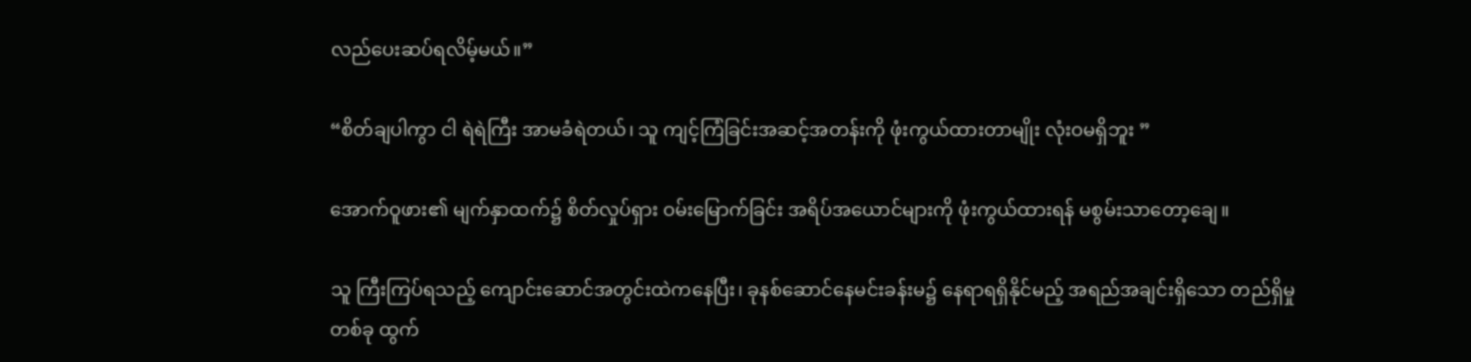လည်ပေးဆပ်ရလိမ့်မယ်။”

“စိတ်ချပါကွာ ငါ ရဲရဲကြီး အာမခံရဲတယ်၊ သူ ကျင့်ကြံခြင်းအဆင့်အတန်းကို ဖုံးကွယ်ထားတာမျိုး လုံးဝမရှိဘူး ”

အောက်ဝူဖား၏ မျက်နှာထက်၌ စိတ်လှုပ်ရှား ဝမ်းမြောက်ခြင်း အရိပ်အယောင်များကို ဖုံးကွယ်ထားရန် မစွမ်းသာတော့ချေ။

သူ ကြီးကြပ်ရသည့် ကျောင်းဆောင်အတွင်းထဲကနေပြီး၊ ခုနစ်ဆောင်နေမင်းခန်းမ၌ နေရာရရှိနိုင်မည့် အရည်အချင်းရှိသော တည်ရှိမှုတစ်ခု ထွက်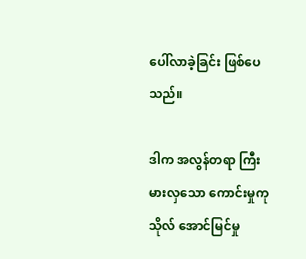ပေါ်လာခဲ့ခြင်း ဖြစ်ပေသည်။

ဒါက အလွန်တရာ ကြီးမားလှသော ကောင်းမှုကုသိုလ် အောင်မြင်မှု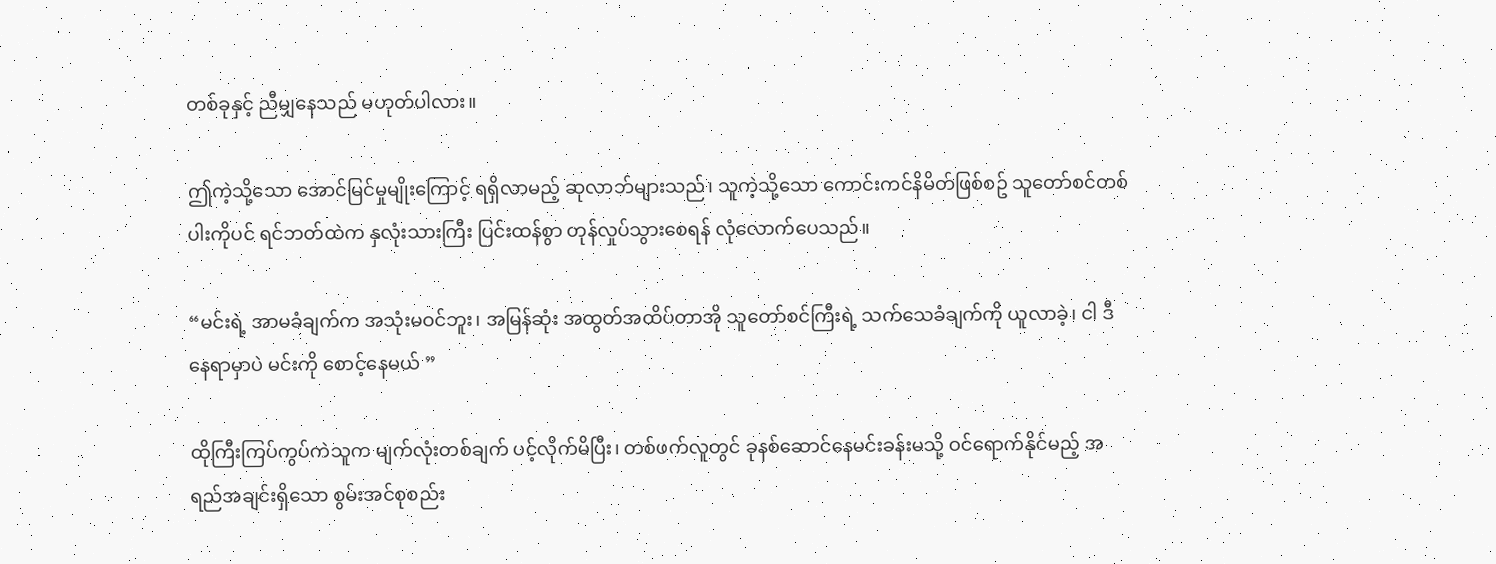တစ်ခုနှင့် ညီမျှနေသည် မဟုတ်ပါလား။

ဤကဲ့သို့သော အောင်မြင်မှုမျိုးကြောင့် ရရှိလာမည့် ဆုလာဘ်များသည်၊ သူကဲ့သို့သော ကောင်းကင်နိမိတ်ဖြစ်စဥ် သူတော်စင်တစ်ပါးကိုပင် ရင်ဘတ်ထဲက နှလုံးသားကြီး ပြင်းထန်စွာ တုန်လှုပ်သွားစေရန် လုံလောက်ပေသည်။

“မင်းရဲ့ အာမခံချက်က အသုံးမဝင်ဘူး၊ အမြန်ဆုံး အထွတ်အထိပ်တာအို သူတော်စင်ကြီးရဲ့ သက်သေခံချက်ကို ယူလာခဲ့၊ ငါ ဒီနေရာမှာပဲ မင်းကို စောင့်နေမယ် ”

ထိုကြီးကြပ်ကွပ်ကဲသူက မျက်လုံးတစ်ချက် ပင့်လိုက်မိပြီး၊ တစ်ဖက်လူတွင် ခုနစ်ဆောင်နေမင်းခန်းမသို့ ဝင်ရောက်နိုင်မည့် အရည်အချင်းရှိသော စွမ်းအင်စုစည်း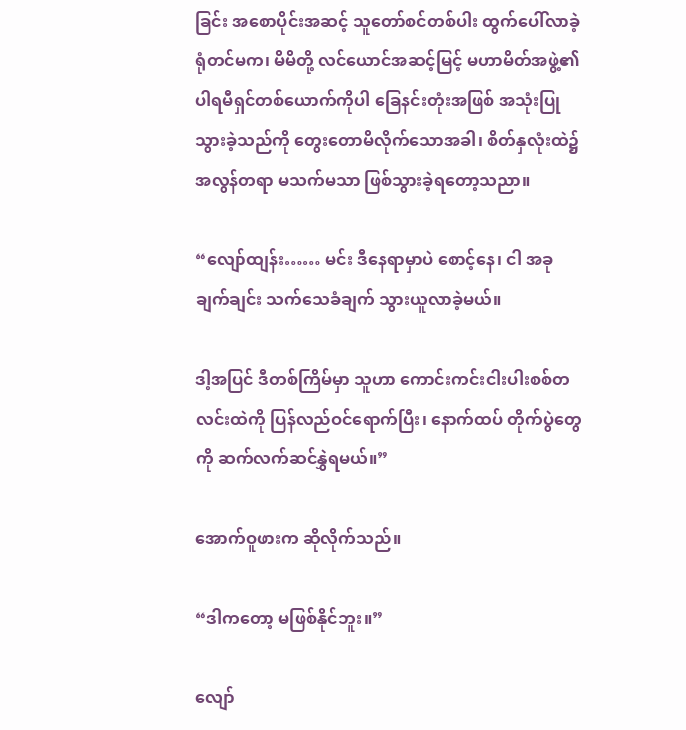ခြင်း အစောပိုင်းအဆင့် သူတော်စင်တစ်ပါး ထွက်ပေါ်လာခဲ့ရုံတင်မက၊ မိမိတို့ လင်ယောင်အဆင့်မြင့် မဟာမိတ်အဖွဲ့၏ ပါရမီရှင်တစ်ယောက်ကိုပါ ခြေနင်းတုံးအဖြစ် အသုံးပြုသွားခဲ့သည်ကို တွေးတောမိလိုက်သောအခါ၊ စိတ်နှလုံးထဲ၌ အလွန်တရာ မသက်မသာ ဖြစ်သွားခဲ့ရတော့သညာ။

“လျော်ထျန်း…… မင်း ဒီနေရာမှာပဲ စောင့်နေ၊ ငါ အခုချက်ချင်း သက်သေခံချက် သွားယူလာခဲ့မယ်။

ဒါ့အပြင် ဒီတစ်ကြိမ်မှာ သူဟာ ကောင်းကင်းငါးပါးစစ်တလင်းထဲကို ပြန်လည်ဝင်ရောက်ပြီး၊ နောက်ထပ် တိုက်ပွဲတွေကို ဆက်လက်ဆင်နွှဲရမယ်။”

အောက်ဝူဖားက ဆိုလိုက်သည်။

“ဒါကတော့ မဖြစ်နိုင်ဘူး။”

လျော်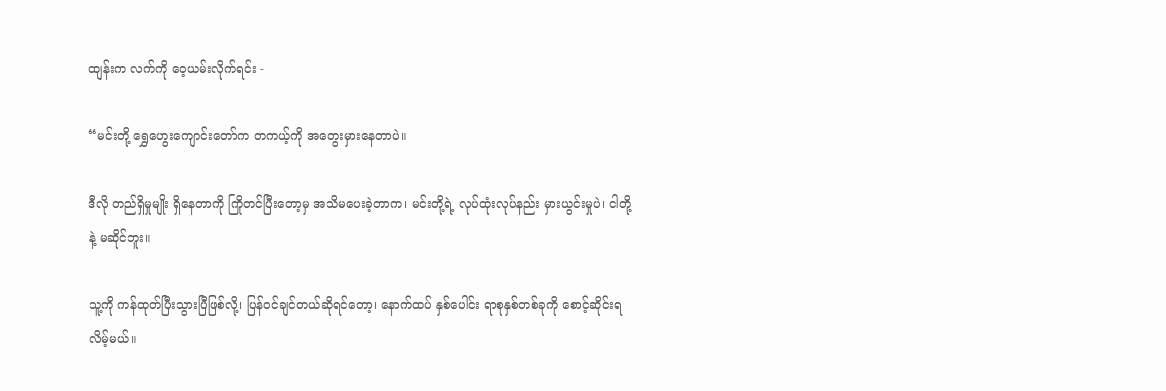ထျန်းက လက်ကို ဝေ့ယမ်းလိုက်ရင်း -

“မင်းတို့ ရွှေဟွေးကျောင်းတော်က တကယ့်ကို အတွေးမှားနေတာပဲ။

ဒီလို တည်ရှိမှုမျိုး ရှိနေတာကို ကြိုတင်ပြီးတော့မှ အသိမပေးခဲ့တာက၊ မင်းတို့ရဲ့ လုပ်ထုံးလုပ်နည်း မှားယွင်းမှုပဲ၊ ငါတို့နဲ့ မဆိုင်ဘူး။

သူ့ကို ကန်ထုတ်ပြီးသွားပြီဖြစ်လို့၊ ပြန်ဝင်ချင်တယ်ဆိုရင်တော့၊ နောက်ထပ် နှစ်ပေါင်း ရာစုနှစ်တစ်ခုကို စောင့်ဆိုင်းရလိမ့်မယ်။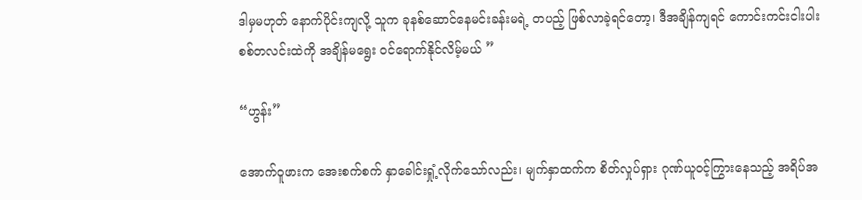ဒါမှမဟုတ် နောက်ပိုင်းကျလို့ သူက ခုနစ်ဆောင်နေမင်းခန်းမရဲ့ တပည့် ဖြစ်လာခဲ့ရင်တော့၊ ဒီအချိန်ကျရင် ကောင်းကင်းငါးပါးစစ်တလင်းထဲကို အချိန်မရွေး ဝင်ရောက်နိုင်လိမ့်မယ် ”

“ဟွန်း”

အောက်ဝူဖားက အေးစက်စက် နှာခေါင်းရှုံ့လိုက်သော်လည်း၊ မျက်နှာထက်က စိတ်လှုပ်ရှား ဂုဏ်ယူဝင့်ကြွားနေသည့် အရိပ်အ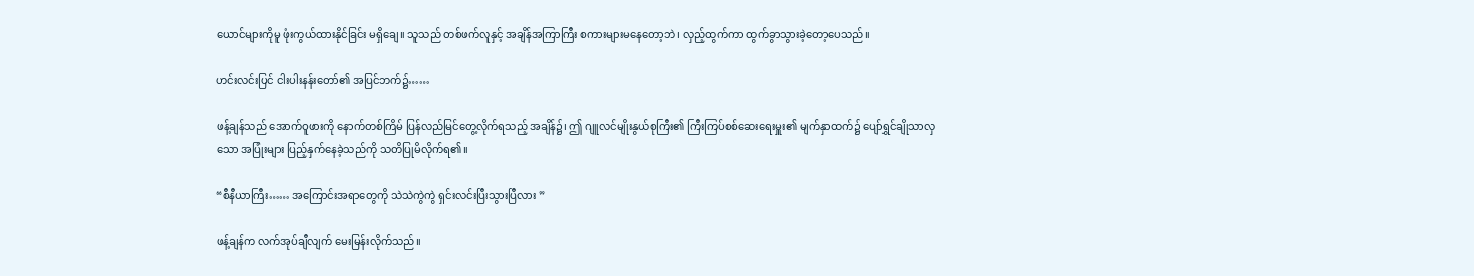ယောင်များကိုမူ ဖုံးကွယ်ထားနိုင်ခြင်း မရှိချေ။ သူသည် တစ်ဖက်လူနှင့် အချိန်အကြာကြီး စကားများမနေတော့ဘဲ၊ လှည့်ထွက်ကာ ထွက်ခွာသွားခဲ့တော့ပေသည်။

ဟင်းလင်းပြင် ငါးပါးနန်းတော်၏ အပြင်ဘက်၌……

ဖန့်ချန်သည် အောက်ဝူဖားကို နောက်တစ်ကြိမ် ပြန်လည်မြင်တွေ့လိုက်ရသည့် အချိန်၌၊ ဤ ဂျူလင်မျိုးနွယ်စုကြီး၏ ကြီးကြပ်စစ်ဆေးရေးမှူး၏ မျက်နှာထက်၌ ပျော်ရွှင်ချိုသာလှသော အပြုံးများ ပြည့်နှက်နေခဲ့သည်ကို သတိပြုမိလိုက်ရ၏။

“စီနီယာကြီး…… အကြောင်းအရာတွေကို သဲသဲကွဲကွဲ ရှင်းလင်းပြီးသွားပြီလား ”

ဖန့်ချန်က လက်အုပ်ချီလျက် မေးမြန်းလိုက်သည်။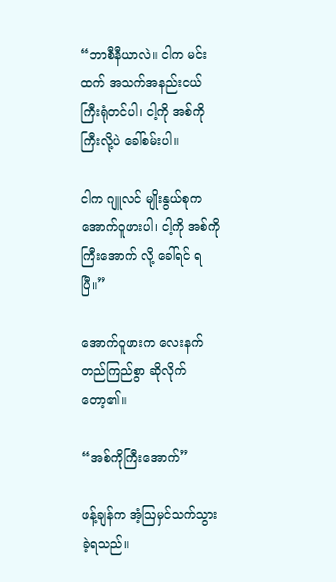“ဘာစီနီယာလဲ။ ငါက မင်းထက် အသက်အနည်းငယ် ကြီးရုံတင်ပါ၊ ငါ့ကို အစ်ကိုကြီးလို့ပဲ ခေါ်စမ်းပါ။

ငါက ဂျူလင် မျိုးနွယ်စုက အောက်ဝူဖားပါ၊ ငါ့ကို အစ်ကိုကြီးအောက် လို့ ခေါ်ရင် ရပြီ။”

အောက်ဝူဖားက လေးနက်တည်ကြည်စွာ ဆိုလိုက်တော့၏။

“အစ်ကိုကြီးအောက်”

ဖန့်ချန်က အံ့ဩမှင်သက်သွားခဲ့ရသည်။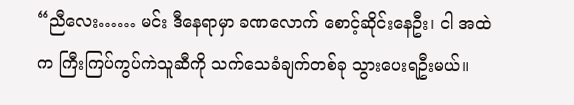“ညီလေး…… မင်း ဒီနေရာမှာ ခဏလောက် စောင့်ဆိုင်းနေဦး၊ ငါ အထဲက ကြီးကြပ်ကွပ်ကဲသူဆီကို သက်သေခံချက်တစ်ခု သွားပေးရဦးမယ်။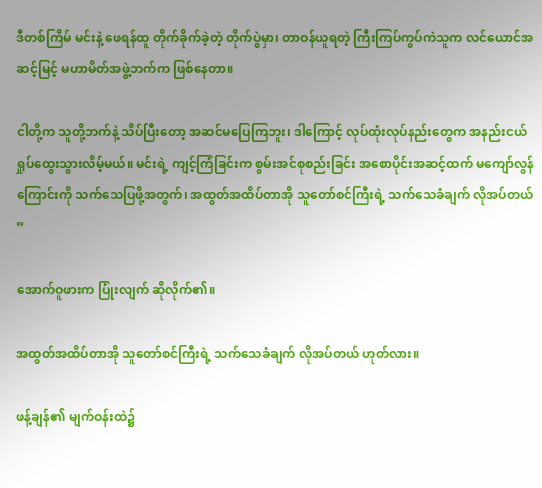ဒီတစ်ကြိမ် မင်းနဲ့ ဖေရန်ထူ တိုက်ခိုက်ခဲ့တဲ့ တိုက်ပွဲမှာ၊ တာဝန်ယူရတဲ့ ကြီးကြပ်ကွပ်ကဲသူက လင်ယောင်အဆင့်မြင့် မဟာမိတ်အဖွဲ့ဘက်က ဖြစ်နေတာ။

ငါတို့က သူတို့ဘက်နဲ့ သိပ်ပြီးတော့ အဆင်မပြေကြဘူး၊ ဒါကြောင့် လုပ်ထုံးလုပ်နည်းတွေက အနည်းငယ် ရှုပ်ထွေးသွားလိမ့်မယ်။ မင်းရဲ့ ကျင့်ကြံခြင်းက စွမ်းအင်စုစည်းခြင်း အစောပိုင်းအဆင့်ထက် မကျော်လွန်ကြောင်းကို သက်သေပြဖို့အတွက်၊ အထွတ်အထိပ်တာအို သူတော်စင်ကြီးရဲ့ သက်သေခံချက် လိုအပ်တယ် ”

အောက်ဝူဖားက ပြုံးလျက် ဆိုလိုက်၏။

အထွတ်အထိပ်တာအို သူတော်စင်ကြီးရဲ့ သက်သေခံချက် လိုအပ်တယ် ဟုတ်လား။

ဖန့်ချန်၏ မျက်ဝန်းထဲ၌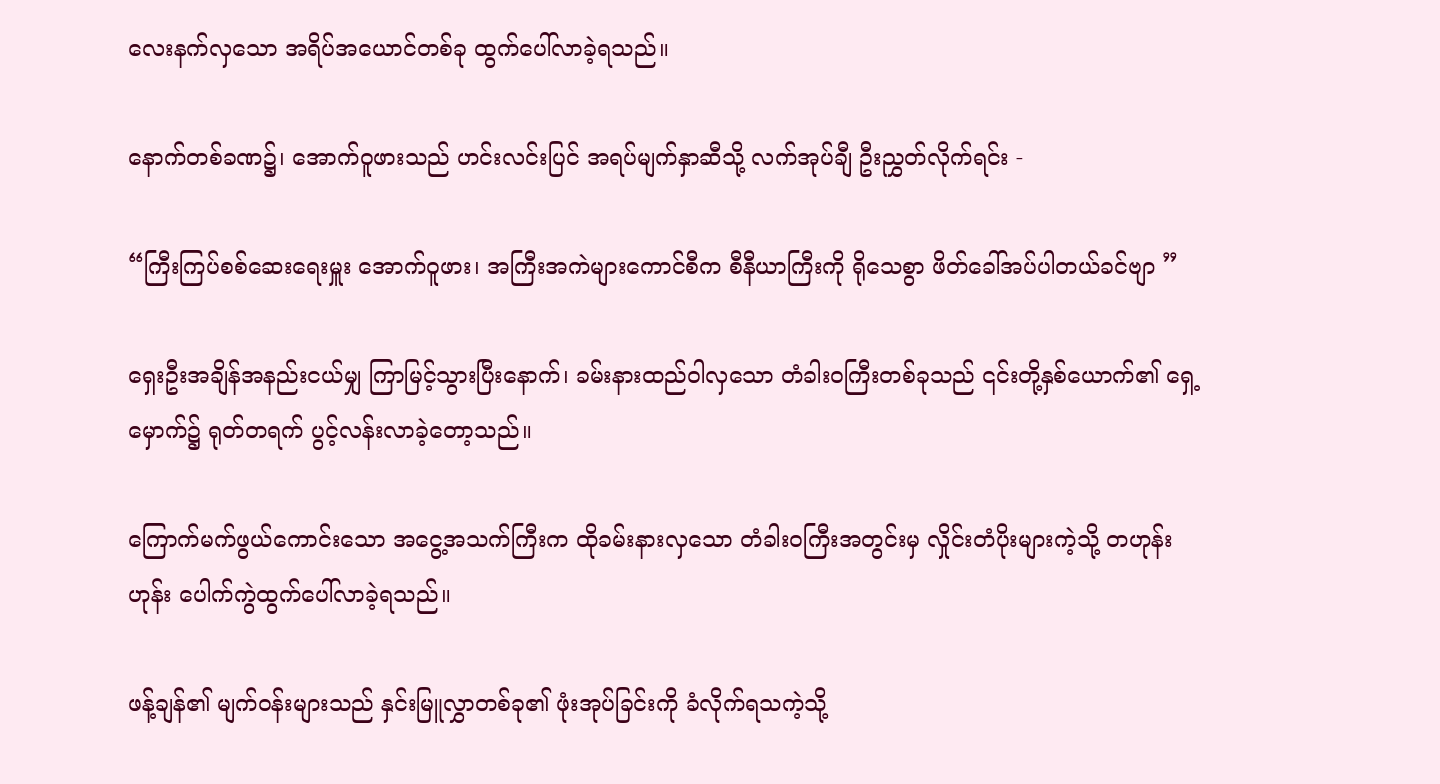လေးနက်လှသော အရိပ်အယောင်တစ်ခု ထွက်ပေါ်လာခဲ့ရသည်။

နောက်တစ်ခဏ၌၊ အောက်ဝူဖားသည် ဟင်းလင်းပြင် အရပ်မျက်နှာဆီသို့ လက်အုပ်ချီ ဦးညွှတ်လိုက်ရင်း -

“ကြီးကြပ်စစ်ဆေးရေးမှူး အောက်ဝူဖား၊ အကြီးအကဲများကောင်စီက စီနီယာကြီးကို ရိုသေစွာ ဖိတ်ခေါ်အပ်ပါတယ်ခင်ဗျာ ”

ရှေးဦးအချိန်အနည်းငယ်မျှ ကြာမြင့်သွားပြီးနောက်၊ ခမ်းနားထည်ဝါလှသော တံခါးဝကြီးတစ်ခုသည် ၎င်းတို့နှစ်ယောက်၏ ရှေ့မှောက်၌ ရုတ်တရက် ပွင့်လန်းလာခဲ့တော့သည်။

ကြောက်မက်ဖွယ်ကောင်းသော အငွေ့အသက်ကြီးက ထိုခမ်းနားလှသော တံခါးဝကြီးအတွင်းမှ လှိုင်းတံပိုးများကဲ့သို့ တဟုန်းဟုန်း ပေါက်ကွဲထွက်ပေါ်လာခဲ့ရသည်။

ဖန့်ချန်၏ မျက်ဝန်းများသည် နှင်းမြူလွှာတစ်ခု၏ ဖုံးအုပ်ခြင်းကို ခံလိုက်ရသကဲ့သို့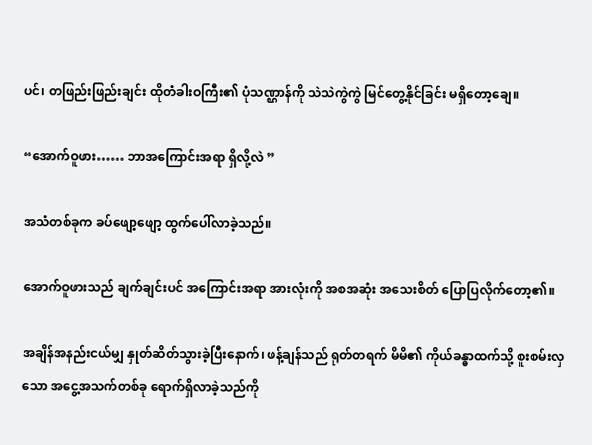ပင်၊ တဖြည်းဖြည်းချင်း ထိုတံခါးဝကြီး၏ ပုံသဏ္ဌာန်ကို သဲသဲကွဲကွဲ မြင်တွေ့နိုင်ခြင်း မရှိတော့ချေ။

“အောက်ဝူဖား…… ဘာအကြောင်းအရာ ရှိလို့လဲ ”

အသံတစ်ခုက ခပ်ဖျော့ဖျော့ ထွက်ပေါ်လာခဲ့သည်။

အောက်ဝူဖားသည် ချက်ချင်းပင် အကြောင်းအရာ အားလုံးကို အစအဆုံး အသေးစိတ် ပြောပြလိုက်တော့၏။

အချိန်အနည်းငယ်မျှ နှုတ်ဆိတ်သွားခဲ့ပြီးနောက်၊ ဖန့်ချန်သည် ရုတ်တရက် မိမိ၏ ကိုယ်ခန္ဓာထက်သို့ စူးစမ်းလှသော အငွေ့အသက်တစ်ခု ရောက်ရှိလာခဲ့သည်ကို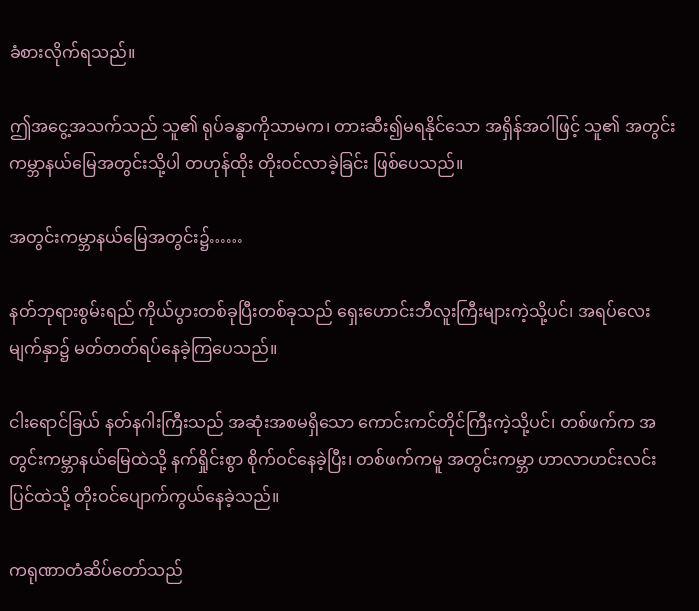ခံစားလိုက်ရသည်။

ဤအငွေ့အသက်သည် သူ၏ ရုပ်ခန္ဓာကိုသာမက၊ တားဆီး၍မရနိုင်သော အရှိန်အဝါဖြင့် သူ၏ အတွင်းကမ္ဘာနယ်မြေအတွင်းသို့ပါ တဟုန်ထိုး တိုးဝင်လာခဲ့ခြင်း ဖြစ်ပေသည်။

အတွင်းကမ္ဘာနယ်မြေအတွင်း၌……

နတ်ဘုရားစွမ်းရည် ကိုယ်ပွားတစ်ခုပြီးတစ်ခုသည် ရှေးဟောင်းဘီလူးကြီးများကဲ့သို့ပင်၊ အရပ်လေးမျက်နှာ၌ မတ်တတ်ရပ်နေခဲ့ကြပေသည်။

ငါးရောင်ခြယ် နတ်နဂါးကြီးသည် အဆုံးအစမရှိသော ကောင်းကင်တိုင်ကြီးကဲ့သို့ပင်၊ တစ်ဖက်က အတွင်းကမ္ဘာနယ်မြေထဲသို့ နက်ရှိုင်းစွာ စိုက်ဝင်နေခဲ့ပြီး၊ တစ်ဖက်ကမူ အတွင်းကမ္ဘာ ဟာလာဟင်းလင်းပြင်ထဲသို့ တိုးဝင်ပျောက်ကွယ်နေခဲ့သည်။

ကရုဏာတံဆိပ်တော်သည်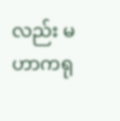လည်း မဟာကရု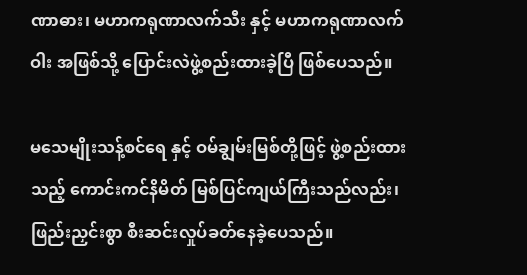ဏာဓား၊ မဟာကရုဏာလက်သီး နှင့် မဟာကရုဏာလက်ဝါး အဖြစ်သို့ ပြောင်းလဲဖွဲ့စည်းထားခဲ့ပြီ ဖြစ်ပေသည်။

မသေမျိုးသန့်စင်ရေ နှင့် ဝမ်ချွမ်းမြစ်တို့ဖြင့် ဖွဲ့စည်းထားသည့် ကောင်းကင်နိမိတ် မြစ်ပြင်ကျယ်ကြီးသည်လည်း၊ ဖြည်းညှင်းစွာ စီးဆင်းလှုပ်ခတ်နေခဲ့ပေသည်။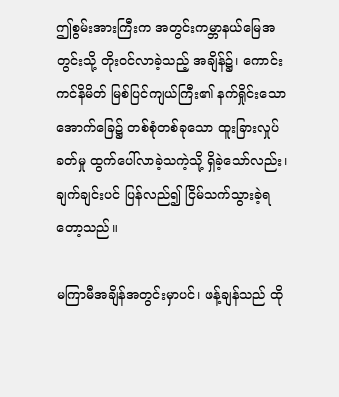ဤစွမ်းအားကြီးက အတွင်းကမ္ဘာနယ်မြေအတွင်းသို့ တိုးဝင်လာခဲ့သည့် အချိန်၌၊ ကောင်းကင်နိမိတ် မြစ်ပြင်ကျယ်ကြီး၏ နက်ရှိုင်းသော အောက်ခြေ၌ တစ်စုံတစ်ခုသော ထူးခြားလှုပ်ခတ်မှု ထွက်ပေါ်လာခဲ့သကဲ့သို့ ရှိခဲ့သော်လည်း၊ ချက်ချင်းပင် ပြန်လည်၍ ငြိမ်သက်သွားခဲ့ရတော့သည်။

မကြာမီအချိန်အတွင်းမှာပင်၊ ဖန့်ချန်သည် ထို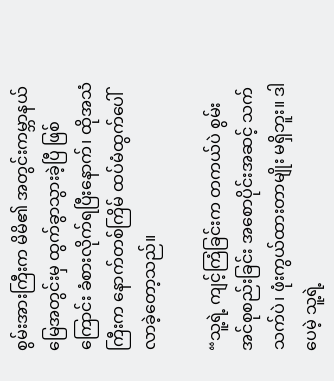စွမ်းအားကြီးက မိမိ၏ အတွင်းကမ္ဘာနယ်မြေအတွင်းမှ ထွက်ခွာသွားခဲ့ပြီ ဖြစ်ကြောင်း ခံစားလိုက်ရပြီးနောက်၊ ထိုအသံကြီးက နောက်တစ်ကြိမ် ထပ်မံထွက်ပေါ်လာခဲ့တော့သည်။

“သူ့ရဲ့ ကျင့်ကြံခြင်းက တကယ်ပဲ စွမ်းအင်စုစည်းခြင်း အစောပိုင်းအဆင့် သက်သက်ပဲ၊ ဖုံးကွယ်ထားတာမျိုး မရှိဘူး။ ဒါပေမဲ့ သူ့ရဲ့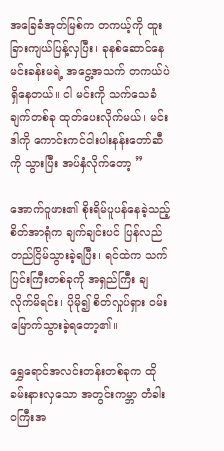အခြေခံအုတ်မြစ်က တကယ့်ကို ထူးခြားကျယ်ပြန့်လှပြီး၊ ခုနစ်ဆောင်နေမင်းခန်းမရဲ့ အငွေ့အသက် တကယ်ပဲ ရှိနေတယ်။ ငါ မင်းကို သက်သေခံချက်တစ်ခု ထုတ်ပေးလိုက်မယ်၊ မင်း ဒါကို ကောင်းကင်ငါးပါးနန်းတော်ဆီကို သွားပြီး အပ်နှံလိုက်တော့ ”

အောက်ဝူဖား၏ စိုးရိမ်ပူပန်နေခဲ့သည့် စိတ်အာရုံက ချက်ချင်းပင် ပြန်လည်တည်ငြိမ်သွားခဲ့ရပြီး၊ ရင်ထဲက သက်ပြင်းကြီးတစ်ခုကို အရှည်ကြီး ချလိုက်မိရင်း၊ ပိုမို၍ စိတ်လှုပ်ရှား ဝမ်းမြောက်သွားခဲ့ရတော့၏။

ရွှေရောင်အလင်းတန်းတစ်ခုက ထိုခမ်းနားလှသော အတွင်းကမ္ဘာ တံခါးဝကြီးအ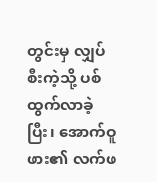တွင်းမှ လျှပ်စီးကဲ့သို့ ပစ်ထွက်လာခဲ့ပြီး၊ အောက်ဝူဖား၏ လက်ဖ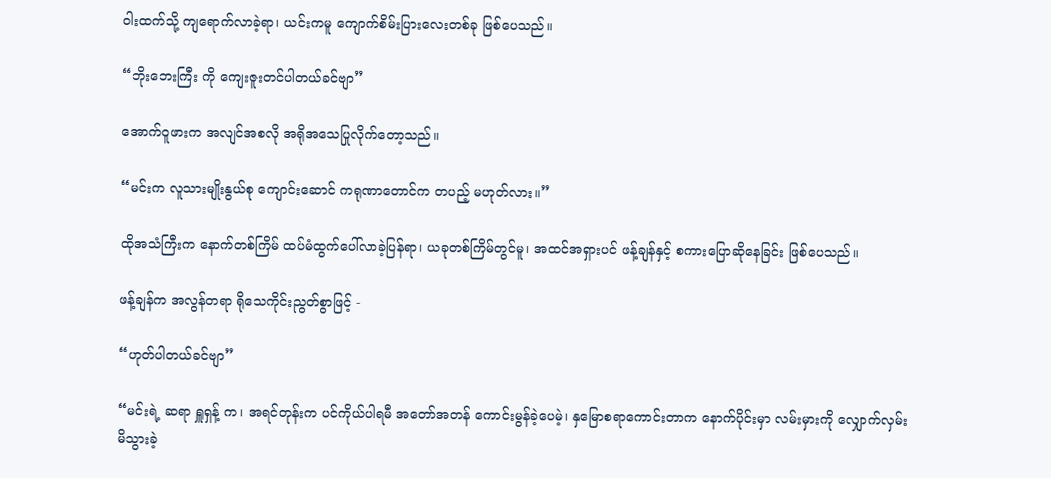ဝါးထက်သို့ ကျရောက်လာခဲ့ရာ၊ ယင်းကမူ ကျောက်စိမ်းပြားလေးတစ်ခု ဖြစ်ပေသည်။

“ဘိုးဘေးကြီး ကို ကျေးဇူးတင်ပါတယ်ခင်ဗျာ”

အောက်ဝူဖားက အလျင်အစလို အရိုအသေပြုလိုက်တော့သည်။

“မင်းက လူသားမျိုးနွယ်စု ကျောင်းဆောင် ကရုဏာတောင်က တပည့် မဟုတ်လား။”

ထိုအသံကြီးက နောက်တစ်ကြိမ် ထပ်မံထွက်ပေါ်လာခဲ့ပြန်ရာ၊ ယခုတစ်ကြိမ်တွင်မူ၊ အထင်အရှားပင် ဖန့်ချန်နှင့် စကားပြောဆိုနေခြင်း ဖြစ်ပေသည်။

ဖန့်ချန်က အလွန်တရာ ရိုသေကိုင်းညွတ်စွာဖြင့် -

“ဟုတ်ပါတယ်ခင်ဗျာ”

“မင်းရဲ့ ဆရာ ရှူရှန့် က၊ အရင်တုန်းက ပင်ကိုယ်ပါရမီ အတော်အတန် ကောင်းမွန်ခဲ့ပေမဲ့၊ နှမြောစရာကောင်းတာက နောက်ပိုင်းမှာ လမ်းမှားကို လျှောက်လှမ်းမိသွားခဲ့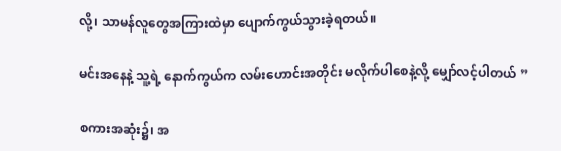လို့၊ သာမန်လူတွေအကြားထဲမှာ ပျောက်ကွယ်သွားခဲ့ရတယ်။

မင်းအနေနဲ့ သူ့ရဲ့ နောက်ကွယ်က လမ်းဟောင်းအတိုင်း မလိုက်ပါစေနဲ့လို့ မျှော်လင့်ပါတယ် ”

စကားအဆုံး၌၊ အ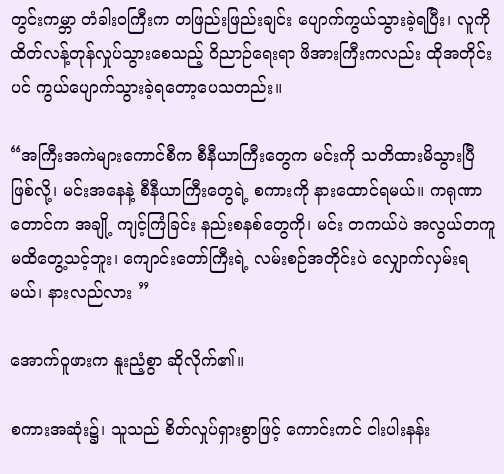တွင်းကမ္ဘာ တံခါးဝကြီးက တဖြည်းဖြည်းချင်း ပျောက်ကွယ်သွားခဲ့ရပြီး၊ လူကို ထိတ်လန့်တုန်လှုပ်သွားစေသည့် ဝိညာဉ်ရေးရာ ဖိအားကြီးကလည်း ထိုအတိုင်းပင် ကွယ်ပျောက်သွားခဲ့ရတော့ပေသတည်း။

“အကြီးအကဲများကောင်စီက စီနီယာကြီးတွေက မင်းကို သတိထားမိသွားပြီ ဖြစ်လို့၊ မင်းအနေနဲ့ စီနီယာကြီးတွေရဲ့ စကားကို နားထောင်ရမယ်။ ကရုဏာတောင်က အချို့ ကျင့်ကြံခြင်း နည်းစနစ်တွေကို၊ မင်း တကယ်ပဲ အလွယ်တကူ မထိတွေ့သင့်ဘူး၊ ကျောင်းတော်ကြီးရဲ့ လမ်းစဉ်အတိုင်းပဲ လျှောက်လှမ်းရမယ်၊ နားလည်လား ”

အောက်ဝူဖားက နူးညံ့စွာ ဆိုလိုက်၏။

စကားအဆုံး၌၊ သူသည် စိတ်လှုပ်ရှားစွာဖြင့် ကောင်းကင် ငါးပါးနန်း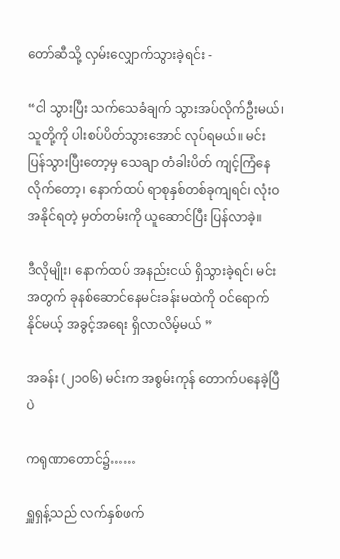တော်ဆီသို့ လှမ်းလျှောက်သွားခဲ့ရင်း -

“ငါ သွားပြီး သက်သေခံချက် သွားအပ်လိုက်ဦးမယ်၊ သူတို့ကို ပါးစပ်ပိတ်သွားအောင် လုပ်ရမယ်။ မင်း ပြန်သွားပြီးတော့မှ သေချာ တံခါးပိတ် ကျင့်ကြံနေလိုက်တော့၊ နောက်ထပ် ရာစုနှစ်တစ်ခုကျရင်၊ လုံးဝအနိုင်ရတဲ့ မှတ်တမ်းကို ယူဆောင်ပြီး ပြန်လာခဲ့။

ဒီလိုမျိုး၊ နောက်ထပ် အနည်းငယ် ရှိသွားခဲ့ရင်၊ မင်းအတွက် ခုနစ်ဆောင်နေမင်းခန်းမထဲကို ဝင်ရောက်နိုင်မယ့် အခွင့်အရေး ရှိလာလိမ့်မယ် ”

အခန်း (၂၁၀၆) မင်းက အစွမ်းကုန် တောက်ပနေခဲ့ပြီပဲ

ကရုဏာတောင်၌……

ရှူရှန့်သည် လက်နှစ်ဖက်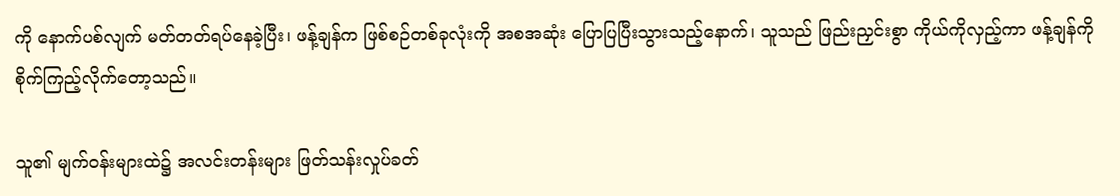ကို နောက်ပစ်လျက် မတ်တတ်ရပ်နေခဲ့ပြီး၊ ဖန့်ချန်က ဖြစ်စဉ်တစ်ခုလုံးကို အစအဆုံး ပြောပြပြီးသွားသည့်နောက်၊ သူသည် ဖြည်းညှင်းစွာ ကိုယ်ကိုလှည့်ကာ ဖန့်ချန်ကို စိုက်ကြည့်လိုက်တော့သည်။

သူ၏ မျက်ဝန်းများထဲ၌ အလင်းတန်းများ ဖြတ်သန်းလှုပ်ခတ်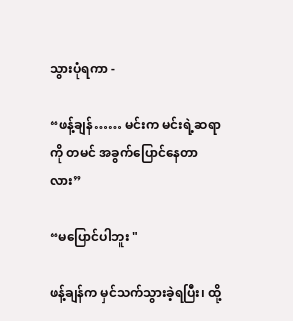သွားပုံရကာ -

“ဖန့်ချန်…… မင်းက မင်းရဲ့ဆရာကို တမင် အခွက်ပြောင်နေတာလား”

“မပြောင်ပါဘူး "

ဖန့်ချန်က မှင်သက်သွားခဲ့ရပြီး၊ ထို့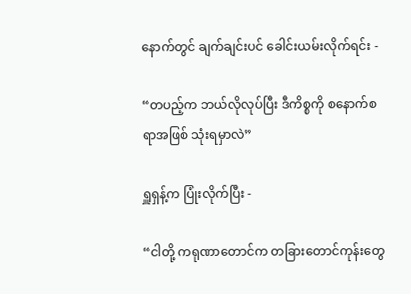နောက်တွင် ချက်ချင်းပင် ခေါင်းယမ်းလိုက်ရင်း -

“တပည့်က ဘယ်လိုလုပ်ပြီး ဒီကိစ္စကို စနောက်စရာအဖြစ် သုံးရမှာလဲ”

ရှူရှန့်က ပြုံးလိုက်ပြီး -

“ငါတို့ ကရုဏာတောင်က တခြားတောင်ကုန်းတွေ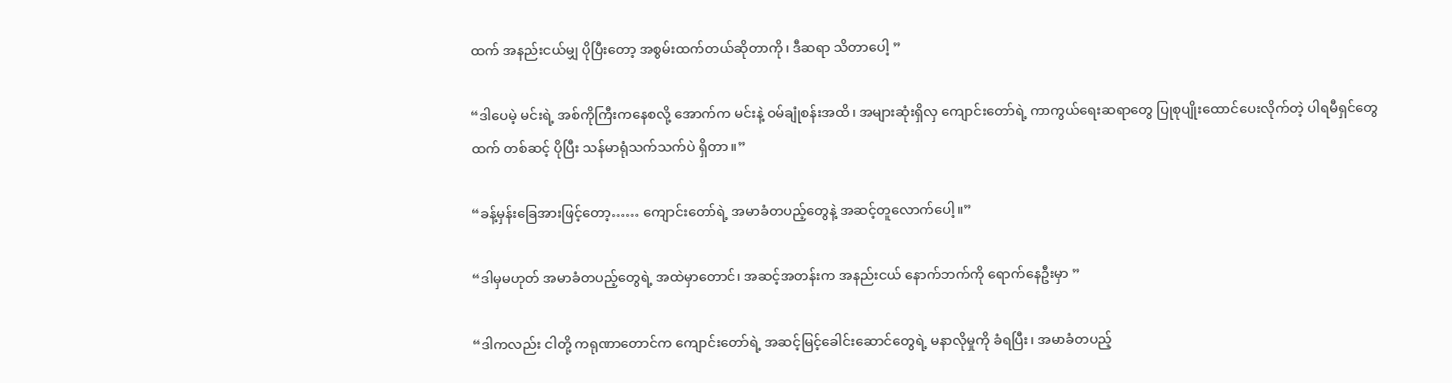ထက် အနည်းငယ်မျှ ပိုပြီးတော့ အစွမ်းထက်တယ်ဆိုတာကို၊ ဒီဆရာ သိတာပေါ့ ”

“ဒါပေမဲ့ မင်းရဲ့ အစ်ကိုကြီးကနေစလို့ အောက်က မင်းနဲ့ ဝမ်ချုံစန်းအထိ၊ အများဆုံးရှိလှ ကျောင်းတော်ရဲ့ ကာကွယ်ရေးဆရာတွေ ပြုစုပျိုးထောင်ပေးလိုက်တဲ့ ပါရမီရှင်တွေထက် တစ်ဆင့် ပိုပြီး သန်မာရုံသက်သက်ပဲ ရှိတာ။”

“ခန့်မှန်းခြေအားဖြင့်တော့…… ကျောင်းတော်ရဲ့ အမာခံတပည့်တွေနဲ့ အဆင့်တူလောက်ပေါ့။”

“ဒါမှမဟုတ် အမာခံတပည့်တွေရဲ့ အထဲမှာတောင်၊ အဆင့်အတန်းက အနည်းငယ် နောက်ဘက်ကို ရောက်နေဦးမှာ ”

“ဒါကလည်း ငါတို့ ကရုဏာတောင်က ကျောင်းတော်ရဲ့ အဆင့်မြင့်ခေါင်းဆောင်တွေရဲ့ မနာလိုမှုကို ခံရပြီး၊ အမာခံတပည့်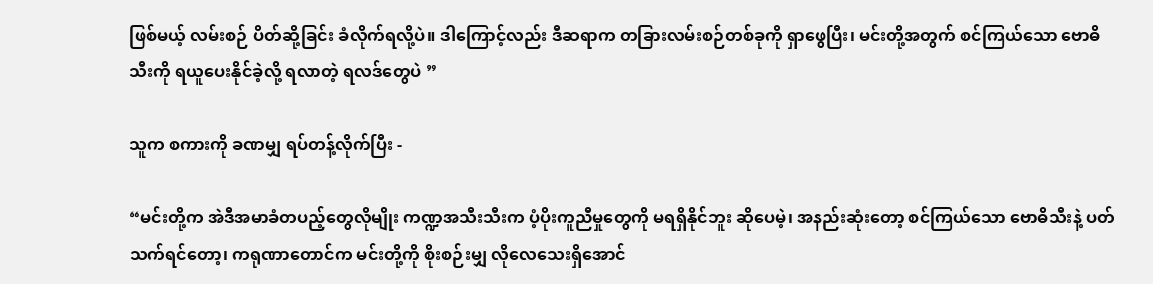ဖြစ်မယ့် လမ်းစဉ် ပိတ်ဆို့ခြင်း ခံလိုက်ရလို့ပဲ။ ဒါကြောင့်လည်း ဒီဆရာက တခြားလမ်းစဉ်တစ်ခုကို ရှာဖွေပြီး၊ မင်းတို့အတွက် စင်ကြယ်သော ဗောဓိသီးကို ရယူပေးနိုင်ခဲ့လို့ ရလာတဲ့ ရလဒ်တွေပဲ ”

သူက စကားကို ခဏမျှ ရပ်တန့်လိုက်ပြီး -

“မင်းတို့က အဲဒီအမာခံတပည့်တွေလိုမျိုး ကဏ္ဍအသီးသီးက ပံ့ပိုးကူညီမှုတွေကို မရရှိနိုင်ဘူး ဆိုပေမဲ့၊ အနည်းဆုံးတော့ စင်ကြယ်သော ဗောဓိသီးနဲ့ ပတ်သက်ရင်တော့၊ ကရုဏာတောင်က မင်းတို့ကို စိုးစဉ်းမျှ လိုလေသေးရှိအောင်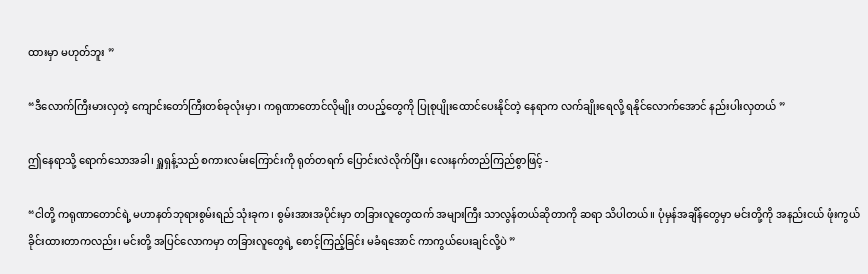ထားမှာ မဟုတ်ဘူး ”

“ဒီလောက်ကြီးမားလှတဲ့ ကျောင်းတော်ကြီးတစ်ခုလုံးမှာ၊ ကရုဏာတောင်လိုမျိုး တပည့်တွေကို ပြုစုပျိုးထောင်ပေးနိုင်တဲ့ နေရာက လက်ချိုးရေလို့ ရနိုင်လောက်အောင် နည်းပါးလှတယ် ”

ဤနေရာသို့ ရောက်သောအခါ၊ ရှူရှန့်သည် စကားလမ်းကြောင်းကို ရုတ်တရက် ပြောင်းလဲလိုက်ပြီး၊ လေးနက်တည်ကြည်စွာဖြင့် -

“ငါတို့ ကရုဏာတောင်ရဲ့ မဟာနတ်ဘုရားစွမ်းရည် သုံးခုက၊ စွမ်းအားအပိုင်းမှာ တခြားလူတွေထက် အများကြီး သာလွန်တယ်ဆိုတာကို ဆရာ သိပါတယ်။ ပုံမှန်အချိန်တွေမှာ မင်းတို့ကို အနည်းငယ် ဖုံးကွယ်ခိုင်းထားတာကလည်း၊ မင်းတို့ အပြင်လောကမှာ တခြားလူတွေရဲ့ စောင့်ကြည့်ခြင်း မခံရအောင် ကာကွယ်ပေးချင်လို့ပဲ ”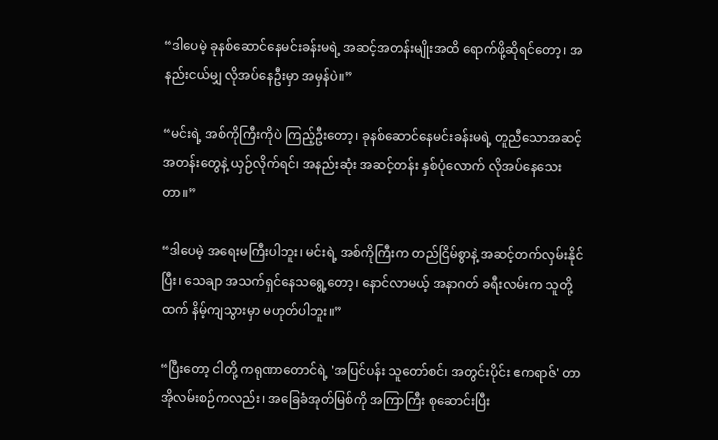“ဒါပေမဲ့ ခုနစ်ဆောင်နေမင်းခန်းမရဲ့ အဆင့်အတန်းမျိုးအထိ ရောက်ဖို့ဆိုရင်တော့၊ အနည်းငယ်မျှ လိုအပ်နေဦးမှာ အမှန်ပဲ။”

“မင်းရဲ့ အစ်ကိုကြီးကိုပဲ ကြည့်ဦးတော့၊ ခုနစ်ဆောင်နေမင်းခန်းမရဲ့ တူညီသောအဆင့်အတန်းတွေနဲ့ ယှဉ်လိုက်ရင်၊ အနည်းဆုံး အဆင့်တန်း နှစ်ပုံလောက် လိုအပ်နေသေးတာ။”

“ဒါပေမဲ့ အရေးမကြီးပါဘူး၊ မင်းရဲ့ အစ်ကိုကြီးက တည်ငြိမ်စွာနဲ့ အဆင့်တက်လှမ်းနိုင်ပြီး၊ သေချာ အသက်ရှင်နေသရွေ့တော့၊ နောင်လာမယ့် အနာဂတ် ခရီးလမ်းက သူတို့ထက် နိမ့်ကျသွားမှာ မဟုတ်ပါဘူး။”

“ပြီးတော့ ငါတို့ ကရုဏာတောင်ရဲ့ 'အပြင်ပန်း သူတော်စင်၊ အတွင်းပိုင်း ဧကရာဇ်' တာအိုလမ်းစဉ်ကလည်း၊ အခြေခံအုတ်မြစ်ကို အကြာကြီး စုဆောင်းပြီး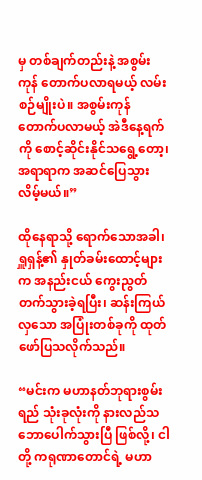မှ တစ်ချက်တည်းနဲ့ အစွမ်းကုန် တောက်ပလာရမယ့် လမ်းစဉ်မျိုးပဲ။ အစွမ်းကုန် တောက်ပလာမယ့် အဲဒီနေ့ရက်ကို စောင့်ဆိုင်းနိုင်သရွေ့တော့၊ အရာရာက အဆင်ပြေသွားလိမ့်မယ်။”

ထိုနေရာသို့ ရောက်သောအခါ၊ ရှူရှန့်၏ နှုတ်ခမ်းထောင့်များက အနည်းငယ် ကွေးညွတ်တက်သွားခဲ့ရပြီး၊ ဆန်းကြယ်လှသော အပြုံးတစ်ခုကို ထုတ်ဖော်ပြသလိုက်သည်။

“မင်းက မဟာနတ်ဘုရားစွမ်းရည် သုံးခုလုံးကို နားလည်သဘောပေါက်သွားပြီ ဖြစ်လို့၊ ငါတို့ ကရုဏာတောင်ရဲ့ မဟာ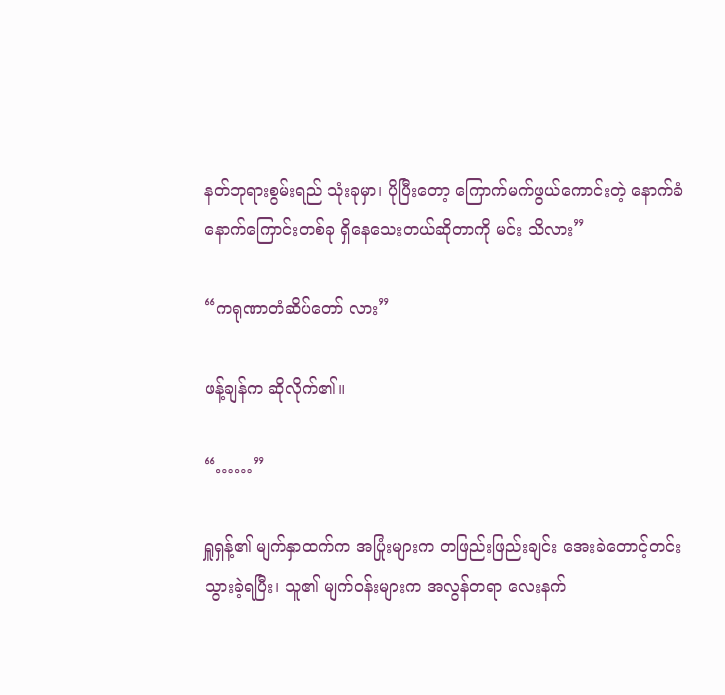နတ်ဘုရားစွမ်းရည် သုံးခုမှာ၊ ပိုပြီးတော့ ကြောက်မက်ဖွယ်ကောင်းတဲ့ နောက်ခံနောက်ကြောင်းတစ်ခု ရှိနေသေးတယ်ဆိုတာကို မင်း သိလား”

“ကရုဏာတံဆိပ်တော် လား”

ဖန့်ချန်က ဆိုလိုက်၏။

“……”

ရှူရှန့်၏ မျက်နှာထက်က အပြုံးများက တဖြည်းဖြည်းချင်း အေးခဲတောင့်တင်းသွားခဲ့ရပြီး၊ သူ၏ မျက်ဝန်းများက အလွန်တရာ လေးနက်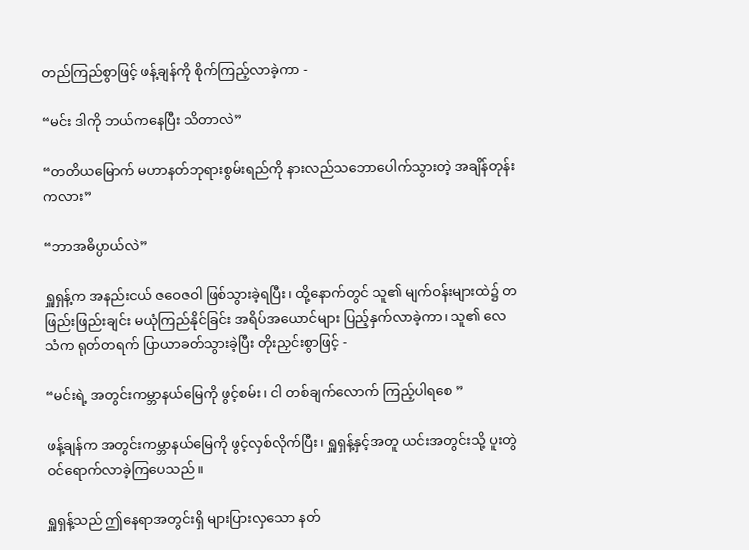တည်ကြည်စွာဖြင့် ဖန့်ချန်ကို စိုက်ကြည့်လာခဲ့ကာ -

“မင်း ဒါကို ဘယ်ကနေပြီး သိတာလဲ”

“တတိယမြောက် မဟာနတ်ဘုရားစွမ်းရည်ကို နားလည်သဘောပေါက်သွားတဲ့ အချိန်တုန်းကလား”

“ဘာအဓိပ္ပာယ်လဲ”

ရှူရှန့်က အနည်းငယ် ဇဝေဇဝါ ဖြစ်သွားခဲ့ရပြီး၊ ထို့နောက်တွင် သူ၏ မျက်ဝန်းများထဲ၌ တဖြည်းဖြည်းချင်း မယုံကြည်နိုင်ခြင်း အရိပ်အယောင်များ ပြည့်နှက်လာခဲ့ကာ၊ သူ၏ လေသံက ရုတ်တရက် ပြာယာခတ်သွားခဲ့ပြီး တိုးညှင်းစွာဖြင့် -

“မင်းရဲ့ အတွင်းကမ္ဘာနယ်မြေကို ဖွင့်စမ်း၊ ငါ တစ်ချက်လောက် ကြည့်ပါရစေ ”

ဖန့်ချန်က အတွင်းကမ္ဘာနယ်မြေကို ဖွင့်လှစ်လိုက်ပြီး၊ ရှူရှန့်နှင့်အတူ ယင်းအတွင်းသို့ ပူးတွဲဝင်ရောက်လာခဲ့ကြပေသည်။

ရှူရှန့်သည် ဤနေရာအတွင်းရှိ များပြားလှသော နတ်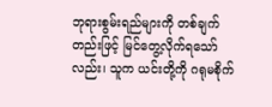ဘုရားစွမ်းရည်များကို တစ်ချက်တည်းဖြင့် မြင်တွေ့လိုက်ရသော်လည်း၊ သူက ယင်းတို့ကို ဂရုမစိုက်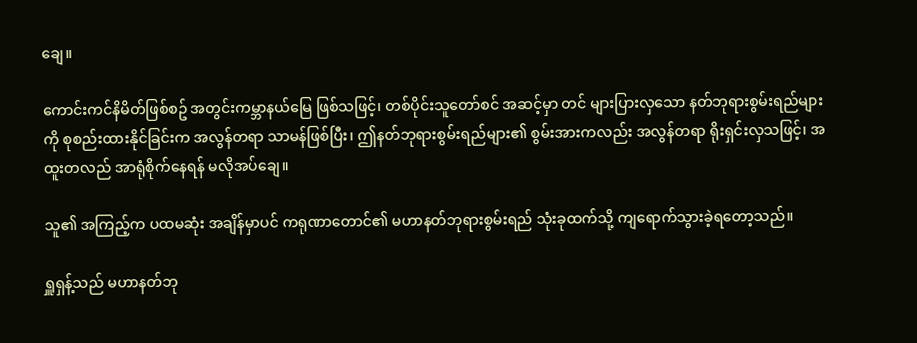ချေ။

ကောင်းကင်နိမိတ်ဖြစ်စဥ် အတွင်းကမ္ဘာနယ်မြေ ဖြစ်သဖြင့်၊ တစ်ပိုင်းသူတော်စင် အဆင့်မှာ တင် များပြားလှသော နတ်ဘုရားစွမ်းရည်များကို စုစည်းထားနိုင်ခြင်းက အလွန်တရာ သာမန်ဖြစ်ပြီး၊ ဤနတ်ဘုရားစွမ်းရည်များ၏ စွမ်းအားကလည်း အလွန်တရာ ရိုးရှင်းလှသဖြင့်၊ အထူးတလည် အာရုံစိုက်နေရန် မလိုအပ်ချေ။

သူ၏ အကြည့်က ပထမဆုံး အချိန်မှာပင် ကရုဏာတောင်၏ မဟာနတ်ဘုရားစွမ်းရည် သုံးခုထက်သို့ ကျရောက်သွားခဲ့ရတော့သည်။

ရှူရှန့်သည် မဟာနတ်ဘု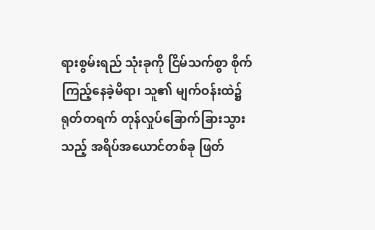ရားစွမ်းရည် သုံးခုကို ငြိမ်သက်စွာ စိုက်ကြည့်နေခဲ့မိရာ၊ သူ၏ မျက်ဝန်းထဲ၌ ရုတ်တရက် တုန်လှုပ်ခြောက်ခြားသွားသည့် အရိပ်အယောင်တစ်ခု ဖြတ်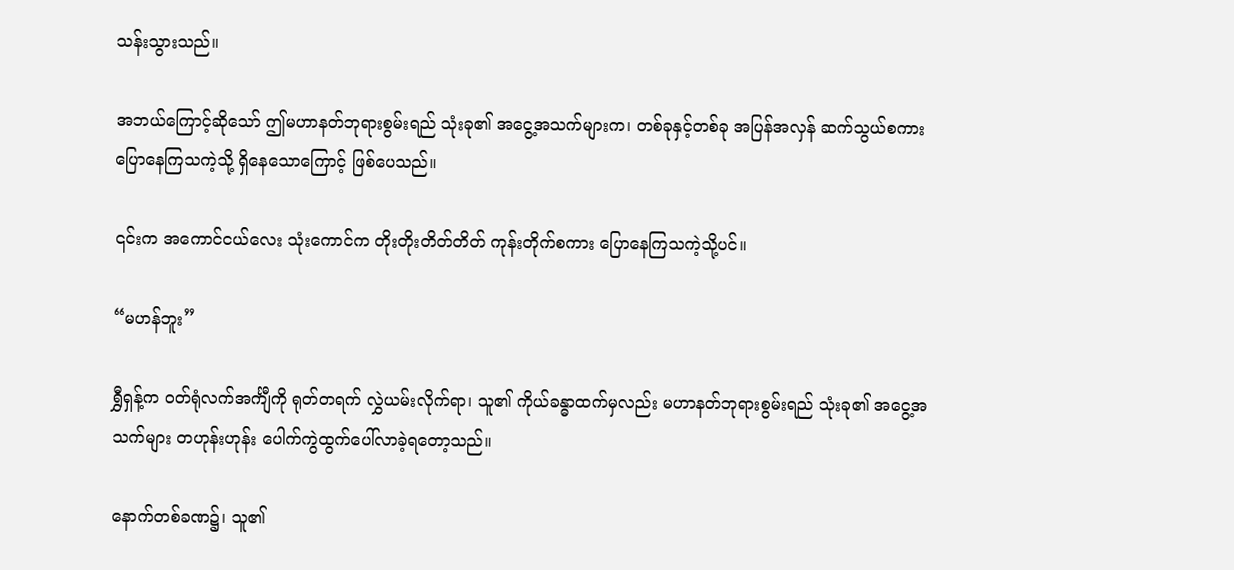သန်းသွားသည်။

အဘယ်ကြောင့်ဆိုသော် ဤမဟာနတ်ဘုရားစွမ်းရည် သုံးခု၏ အငွေ့အသက်များက၊ တစ်ခုနှင့်တစ်ခု အပြန်အလှန် ဆက်သွယ်စကားပြောနေကြသကဲ့သို့ ရှိနေသောကြောင့် ဖြစ်ပေသည်။

၎င်းက အကောင်ငယ်လေး သုံးကောင်က တိုးတိုးတိတ်တိတ် ကုန်းတိုက်စကား ပြောနေကြသကဲ့သို့ပင်။

“မဟန်ဘူး”

ရွှီရှန့်က ဝတ်ရုံလက်အင်္ကျီကို ရုတ်တရက် လွှဲယမ်းလိုက်ရာ၊ သူ၏ ကိုယ်ခန္ဓာထက်မှလည်း မဟာနတ်ဘုရားစွမ်းရည် သုံးခု၏ အငွေ့အသက်များ တဟုန်းဟုန်း ပေါက်ကွဲထွက်ပေါ်လာခဲ့ရတော့သည်။

နောက်တစ်ခဏ၌၊ သူ၏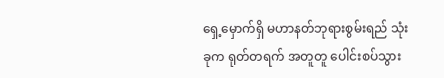ရှေ့မှောက်ရှိ မဟာနတ်ဘုရားစွမ်းရည် သုံးခုက ရုတ်တရက် အတူတူ ပေါင်းစပ်သွား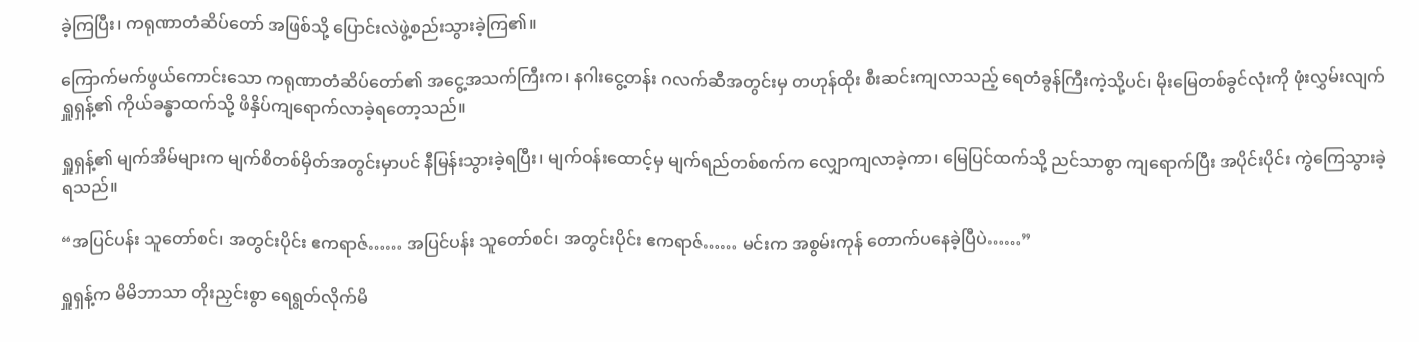ခဲ့ကြပြီး၊ ကရုဏာတံဆိပ်တော် အဖြစ်သို့ ပြောင်းလဲဖွဲ့စည်းသွားခဲ့ကြ၏။

ကြောက်မက်ဖွယ်ကောင်းသော ကရုဏာတံဆိပ်တော်၏ အငွေ့အသက်ကြီးက၊ နဂါးငွေ့တန်း ဂလက်ဆီအတွင်းမှ တဟုန်ထိုး စီးဆင်းကျလာသည့် ရေတံခွန်ကြီးကဲ့သို့ပင်၊ မိုးမြေတစ်ခွင်လုံးကို ဖုံးလွှမ်းလျက် ရှူရှန့်၏ ကိုယ်ခန္ဓာထက်သို့ ဖိနှိပ်ကျရောက်လာခဲ့ရတော့သည်။

ရှူရှန့်၏ မျက်အိမ်များက မျက်စိတစ်မှိတ်အတွင်းမှာပင် နီမြန်းသွားခဲ့ရပြီး၊ မျက်ဝန်းထောင့်မှ မျက်ရည်တစ်စက်က လျှောကျလာခဲ့ကာ၊ မြေပြင်ထက်သို့ ညင်သာစွာ ကျရောက်ပြီး အပိုင်းပိုင်း ကွဲကြေသွားခဲ့ရသည်။

“အပြင်ပန်း သူတော်စင်၊ အတွင်းပိုင်း ဧကရာဇ်…… အပြင်ပန်း သူတော်စင်၊ အတွင်းပိုင်း ဧကရာဇ်…… မင်းက အစွမ်းကုန် တောက်ပနေခဲ့ပြီပဲ……”

ရှူရှန့်က မိမိဘာသာ တိုးညှင်းစွာ ရေရွတ်လိုက်မိ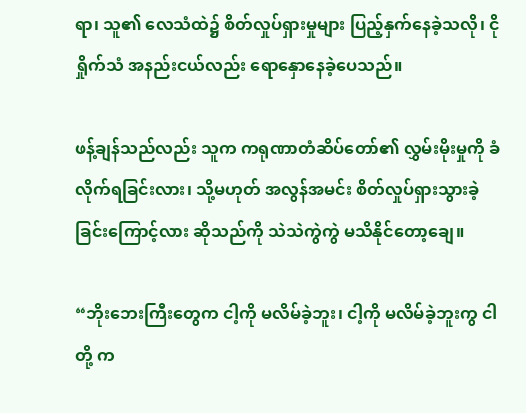ရာ၊ သူ၏ လေသံထဲ၌ စိတ်လှုပ်ရှားမှုများ ပြည့်နှက်နေခဲ့သလို၊ ငိုရှိုက်သံ အနည်းငယ်လည်း ရောနှောနေခဲ့ပေသည်။

ဖန့်ချန်သည်လည်း သူက ကရုဏာတံဆိပ်တော်၏ လွှမ်းမိုးမှုကို ခံလိုက်ရခြင်းလား၊ သို့မဟုတ် အလွန်အမင်း စိတ်လှုပ်ရှားသွားခဲ့ခြင်းကြောင့်လား ဆိုသည်ကို သဲသဲကွဲကွဲ မသိနိုင်တော့ချေ။

“ဘိုးဘေးကြီးတွေက ငါ့ကို မလိမ်ခဲ့ဘူး၊ ငါ့ကို မလိမ်ခဲ့ဘူးကွ ငါတို့ က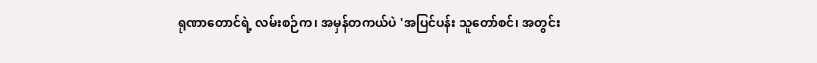ရုဏာတောင်ရဲ့ လမ်းစဉ်က၊ အမှန်တကယ်ပဲ 'အပြင်ပန်း သူတော်စင်၊ အတွင်း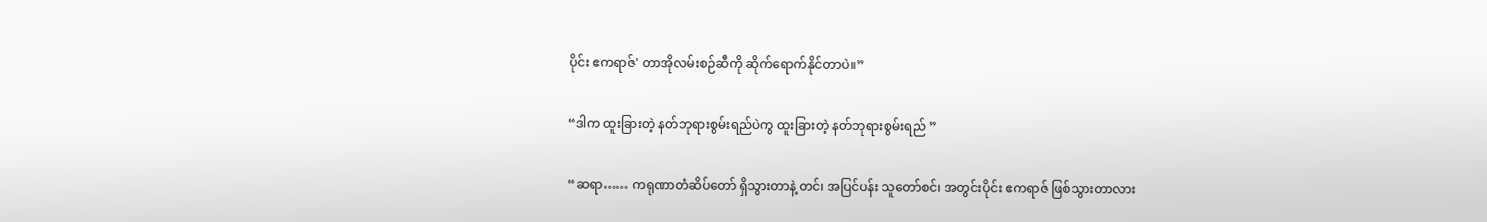ပိုင်း ဧကရာဇ်' တာအိုလမ်းစဉ်ဆီကို ဆိုက်ရောက်နိုင်တာပဲ။”

“ဒါက ထူးခြားတဲ့ နတ်ဘုရားစွမ်းရည်ပဲကွ ထူးခြားတဲ့ နတ်ဘုရားစွမ်းရည် ”

“ဆရာ…… ကရုဏာတံဆိပ်တော် ရှိသွားတာနဲ့ တင်၊ အပြင်ပန်း သူတော်စင်၊ အတွင်းပိုင်း ဧကရာဇ် ဖြစ်သွားတာလား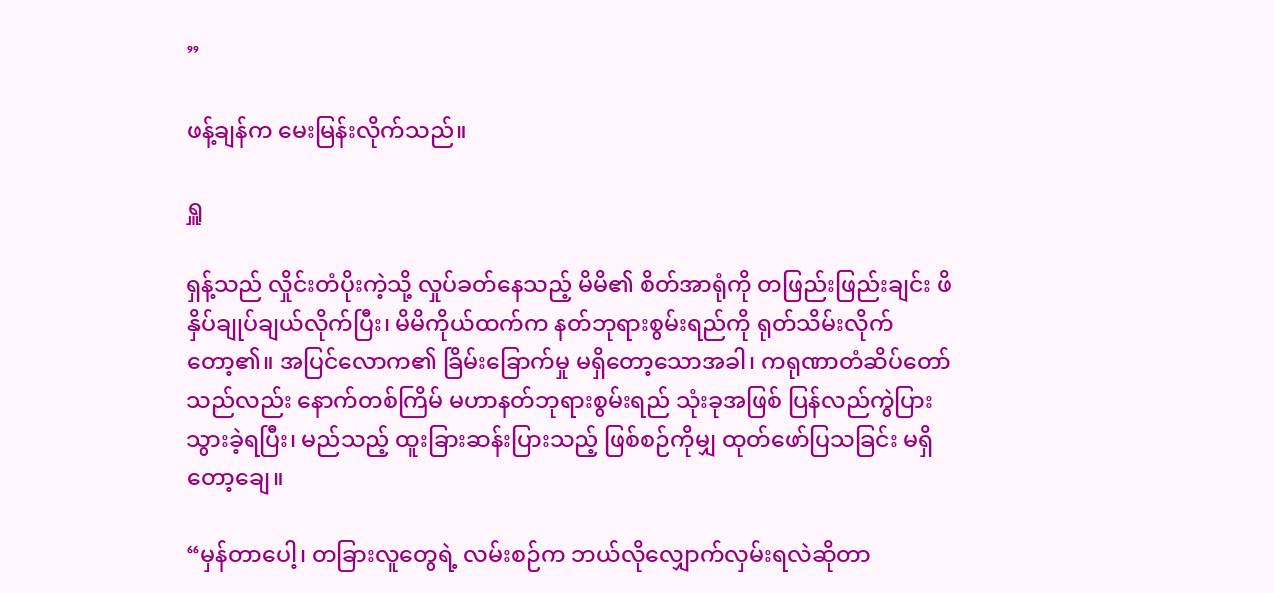”

ဖန့်ချန်က မေးမြန်းလိုက်သည်။

ရှူ

ရှန့်သည် လှိုင်းတံပိုးကဲ့သို့ လှုပ်ခတ်နေသည့် မိမိ၏ စိတ်အာရုံကို တဖြည်းဖြည်းချင်း ဖိနှိပ်ချုပ်ချယ်လိုက်ပြီး၊ မိမိကိုယ်ထက်က နတ်ဘုရားစွမ်းရည်ကို ရုတ်သိမ်းလိုက်တော့၏။ အပြင်လောက၏ ခြိမ်းခြောက်မှု မရှိတော့သောအခါ၊ ကရုဏာတံဆိပ်တော်သည်လည်း နောက်တစ်ကြိမ် မဟာနတ်ဘုရားစွမ်းရည် သုံးခုအဖြစ် ပြန်လည်ကွဲပြားသွားခဲ့ရပြီး၊ မည်သည့် ထူးခြားဆန်းပြားသည့် ဖြစ်စဉ်ကိုမျှ ထုတ်ဖော်ပြသခြင်း မရှိတော့ချေ။

“မှန်တာပေါ့၊ တခြားလူတွေရဲ့ လမ်းစဉ်က ဘယ်လိုလျှောက်လှမ်းရလဲဆိုတာ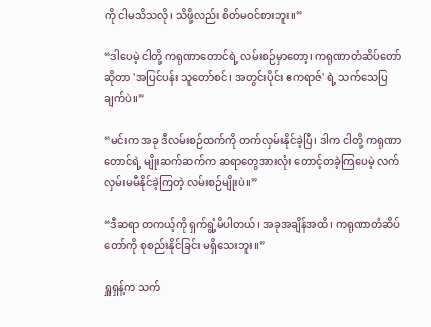ကို ငါမသိသလို၊ သိဖို့လည်း စိတ်မဝင်စားဘူး။”

“ဒါပေမဲ့ ငါတို့ ကရုဏာတောင်ရဲ့ လမ်းစဉ်မှာတော့၊ ကရုဏာတံဆိပ်တော် ဆိုတာ 'အပြင်ပန်း သူတော်စင်၊ အတွင်းပိုင်း ဧကရာဇ်' ရဲ့ သက်သေပြချက်ပဲ။”

“မင်းက အခု ဒီလမ်းစဉ်ထက်ကို တက်လှမ်းနိုင်ခဲ့ပြီ၊ ဒါက ငါတို့ ကရုဏာတောင်ရဲ့ မျိုးဆက်ဆက်က ဆရာတွေအားလုံး တောင့်တခဲ့ကြပေမဲ့ လက်လှမ်းမမီနိုင်ခဲ့ကြတဲ့ လမ်းစဉ်မျိုးပဲ။”

“ဒီဆရာ တကယ့်ကို ရှက်ရွံ့မိပါတယ်၊ အခုအချိန်အထိ၊ ကရုဏာတံဆိပ်တော်ကို စုစည်းနိုင်ခြင်း မရှိသေးဘူး။”

ရှူရှန့်က သက်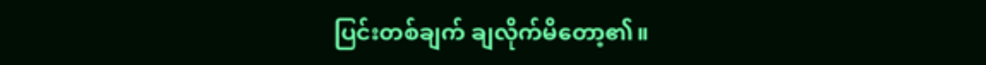ပြင်းတစ်ချက် ချလိုက်မိတော့၏။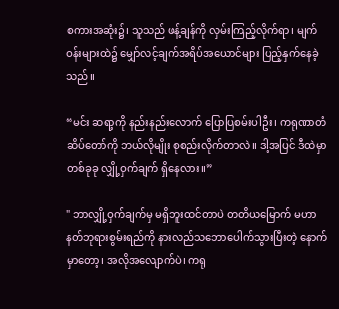စကားအဆုံး၌၊ သူသည် ဖန့်ချန်ကို လှမ်းကြည့်လိုက်ရာ၊ မျက်ဝန်းများထဲ၌ မျှော်လင့်ချက်အရိပ်အယောင်များ ပြည့်နှက်နေခဲ့သည်။

“မင်း ဆရာ့ကို နည်းနည်းလောက် ပြောပြစမ်းပါဦး၊ ကရုဏာတံဆိပ်တော်ကို ဘယ်လိုမျိုး စုစည်းလိုက်တာလဲ။ ဒါ့အပြင် ဒီထဲမှာ တစ်ခုခု လျှို့ဝှက်ချက် ရှိနေလား။”

" ဘာလျှို့ဝှက်ချက်မှ မရှိဘူးထင်တာပဲ တတိယမြောက် မဟာနတ်ဘုရားစွမ်းရည်ကို နားလည်သဘောပေါက်သွားပြီးတဲ့ နောက်မှာတော့၊ အလိုအလျောက်ပဲ၊ ကရု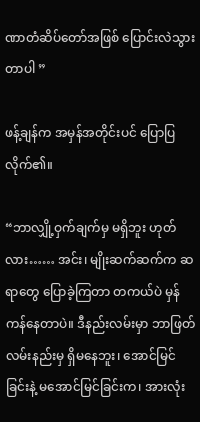ဏာတံဆိပ်တော်အဖြစ် ပြောင်းလဲသွားတာပါ ”

ဖန့်ချန်က အမှန်အတိုင်းပင် ပြောပြလိုက်၏။

“ဘာလျှို့ဝှက်ချက်မှ မရှိဘူး ဟုတ်လား…… အင်း၊ မျိုးဆက်ဆက်က ဆရာတွေ ပြောခဲ့ကြတာ တကယ်ပဲ မှန်ကန်နေတာပဲ။ ဒီနည်းလမ်းမှာ ဘာဖြတ်လမ်းနည်းမှ ရှိမနေဘူး၊ အောင်မြင်ခြင်းနဲ့ မအောင်မြင်ခြင်းက၊ အားလုံး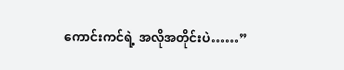ကောင်းကင်ရဲ့ အလိုအတိုင်းပဲ……”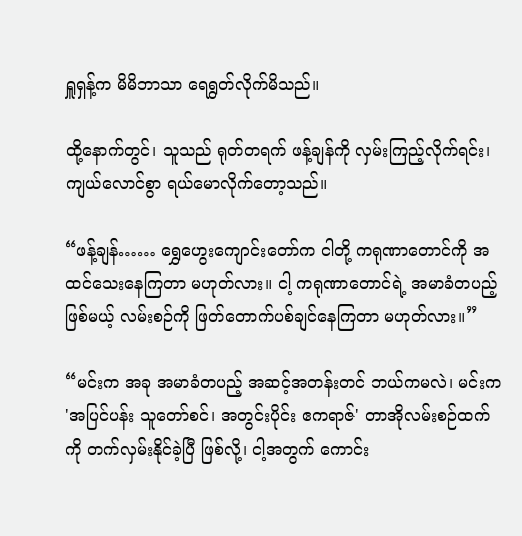ရှူရှန့်က မိမိဘာသာ ရေရွတ်လိုက်မိသည်။

ထို့နောက်တွင်၊ သူသည် ရုတ်တရက် ဖန့်ချန်ကို လှမ်းကြည့်လိုက်ရင်း၊ ကျယ်လောင်စွာ ရယ်မောလိုက်တော့သည်။

“ဖန့်ချန်…… ရွှေဟွေးကျောင်းတော်က ငါတို့ ကရုဏာတောင်ကို အထင်သေးနေကြတာ မဟုတ်လား။ ငါ့ ကရုဏာတောင်ရဲ့ အမာခံတပည့် ဖြစ်မယ့် လမ်းစဉ်ကို ဖြတ်တောက်ပစ်ချင်နေကြတာ မဟုတ်လား။”

“မင်းက အခု အမာခံတပည့် အဆင့်အတန်းတင် ဘယ်ကမလဲ၊ မင်းက 'အပြင်ပန်း သူတော်စင်၊ အတွင်းပိုင်း ဧကရာဇ်' တာအိုလမ်းစဉ်ထက်ကို တက်လှမ်းနိုင်ခဲ့ပြီ ဖြစ်လို့၊ ငါ့အတွက် ကောင်း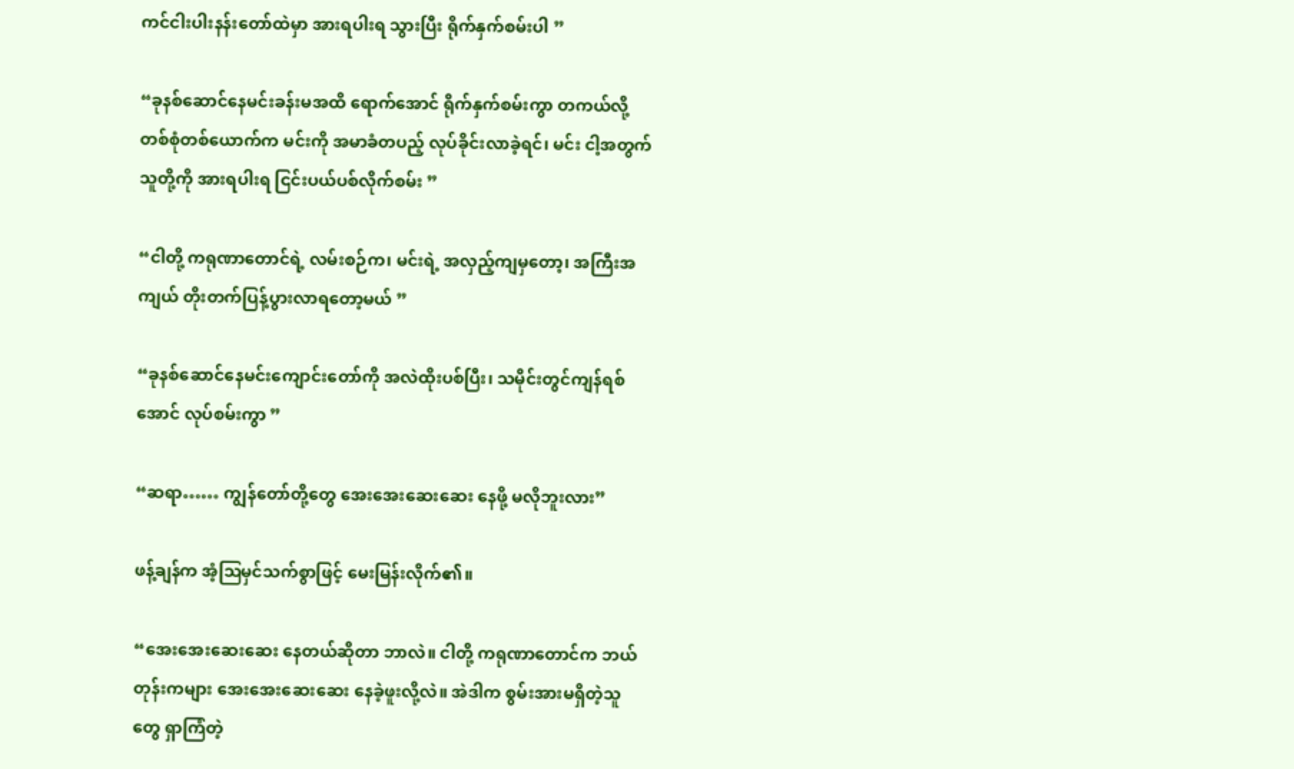ကင်ငါးပါးနန်းတော်ထဲမှာ အားရပါးရ သွားပြီး ရိုက်နှက်စမ်းပါ ”

“ခုနစ်ဆောင်နေမင်းခန်းမအထိ ရောက်အောင် ရိုက်နှက်စမ်းကွာ တကယ်လို့ တစ်စုံတစ်ယောက်က မင်းကို အမာခံတပည့် လုပ်ခိုင်းလာခဲ့ရင်၊ မင်း ငါ့အတွက် သူတို့ကို အားရပါးရ ငြင်းပယ်ပစ်လိုက်စမ်း ”

“ငါတို့ ကရုဏာတောင်ရဲ့ လမ်းစဉ်က၊ မင်းရဲ့ အလှည့်ကျမှတော့၊ အကြီးအကျယ် တိုးတက်ပြန့်ပွားလာရတော့မယ် ”

“ခုနစ်ဆောင်နေမင်းကျောင်းတော်ကို အလဲထိုးပစ်ပြီး၊ သမိုင်းတွင်ကျန်ရစ်အောင် လုပ်စမ်းကွာ ”

“ဆရာ…… ကျွန်တော်တို့တွေ အေးအေးဆေးဆေး နေဖို့ မလိုဘူးလား”

ဖန့်ချန်က အံ့ဩမှင်သက်စွာဖြင့် မေးမြန်းလိုက်၏။

“အေးအေးဆေးဆေး နေတယ်ဆိုတာ ဘာလဲ။ ငါတို့ ကရုဏာတောင်က ဘယ်တုန်းကများ အေးအေးဆေးဆေး နေခဲ့ဖူးလို့လဲ။ အဲဒါက စွမ်းအားမရှိတဲ့သူတွေ ရှာကြံတဲ့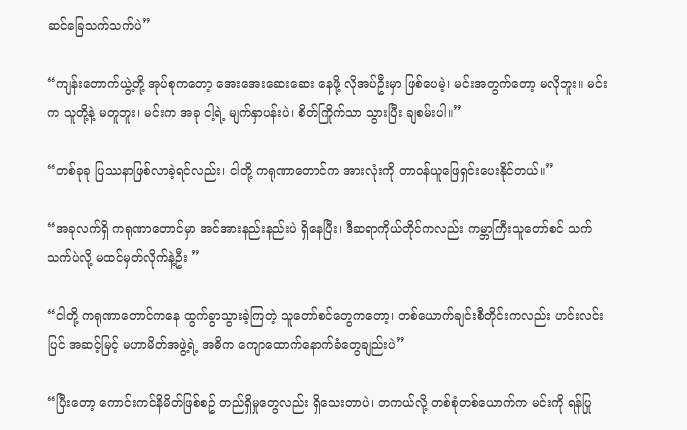ဆင်ခြေသက်သက်ပဲ”

“ကျန်းတောက်ယွဲ့တို့ အုပ်စုကတော့ အေးအေးဆေးဆေး နေဖို့ လိုအပ်ဦးမှာ ဖြစ်ပေမဲ့၊ မင်းအတွက်တော့ မလိုဘူး။ မင်းက သူတို့နဲ့ မတူဘူး၊ မင်းက အခု ငါ့ရဲ့ မျက်နှာပန်းပဲ၊ စိတ်ကြိုက်သာ သွားပြီး ချစမ်းပါ။”

“တစ်ခုခု ပြဿနာဖြစ်လာခဲ့ရင်လည်း၊ ငါတို့ ကရုဏာတောင်က အားလုံးကို တာဝန်ယူဖြေရှင်းပေးနိုင်တယ်။”

“အခုလက်ရှိ ကရုဏာတောင်မှာ အင်အားနည်းနည်းပဲ ရှိနေပြီး၊ ဒီဆရာကိုယ်တိုင်ကလည်း ကမ္ဘာကြီးသူတော်စင် သက်သက်ပဲလို့ မထင်မှတ်လိုက်နဲ့ဦး ”

“ငါတို့ ကရုဏာတောင်ကနေ ထွက်ခွာသွားခဲ့ကြတဲ့ သူတော်စင်တွေကတော့၊ တစ်ယောက်ချင်းစီတိုင်းကလည်း ဟင်းလင်းပြင် အဆင့်မြင့် မဟာမိတ်အဖွဲ့ရဲ့ အဓိက ကျောထောက်နောက်ခံတွေချည်းပဲ”

“ပြီးတော့ ကောင်းကင်နိမိတ်ဖြစ်စဥ် တည်ရှိမှုတွေလည်း ရှိသေးတာပဲ၊ တကယ်လို့ တစ်စုံတစ်ယောက်က မင်းကို ရန်ပြု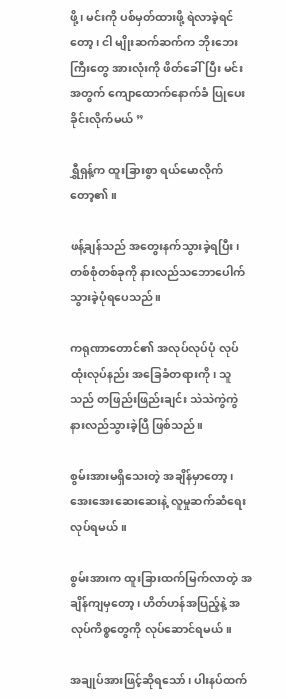ဖို့၊ မင်းကို ပစ်မှတ်ထားဖို့ ရဲလာခဲ့ရင်တော့၊ ငါ မျိုးဆက်ဆက်က ဘိုးဘေးကြီးတွေ အားလုံးကို ဖိတ်ခေါ်ပြီး မင်းအတွက် ကျောထောက်နောက်ခံ ပြုပေးခိုင်းလိုက်မယ် ”

ရွှီရှန့်က ထူးခြားစွာ ရယ်မောလိုက်တော့၏။

ဖန့်ချန်သည် အတွေးနက်သွားခဲ့ရပြီး၊ တစ်စုံတစ်ခုကို နားလည်သဘောပေါက်သွားခဲ့ပုံရပေသည်။

ကရုဏာတောင်၏ အလုပ်လုပ်ပုံ လုပ်ထုံးလုပ်နည်း အခြေခံတရားကို၊ သူသည် တဖြည်းဖြည်းချင်း သဲသဲကွဲကွဲ နားလည်သွားခဲ့ပြီ ဖြစ်သည်။

စွမ်းအားမရှိသေးတဲ့ အချိန်မှာတော့၊ အေးအေးဆေးဆေးနဲ့ လူမှုဆက်ဆံရေး လုပ်ရမယ်။

စွမ်းအားက ထူးခြားထက်မြက်လာတဲ့ အချိန်ကျမှတော့၊ ဟိတ်ဟန်အပြည့်နဲ့ အလုပ်ကိစ္စတွေကို လုပ်ဆောင်ရမယ်။

အချုပ်အားဖြင့်ဆိုရသော်၊ ပါးနပ်ထက်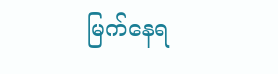မြက်နေရ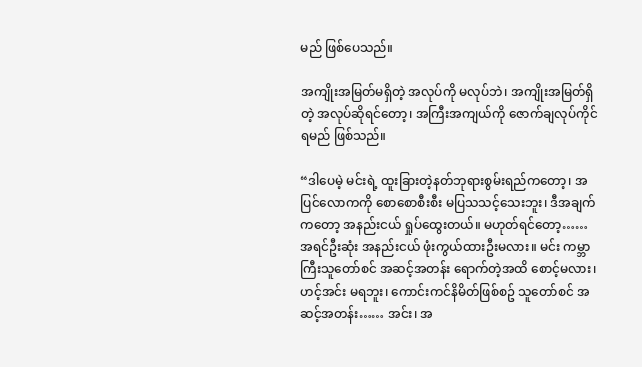မည် ဖြစ်ပေသည်။

အကျိုးအမြတ်မရှိတဲ့ အလုပ်ကို မလုပ်ဘဲ၊ အကျိုးအမြတ်ရှိတဲ့ အလုပ်ဆိုရင်တော့၊ အကြီးအကျယ်ကို ဇောက်ချလုပ်ကိုင်ရမည် ဖြစ်သည်။

“ဒါပေမဲ့ မင်းရဲ့ ထူးခြားတဲ့နတ်ဘုရားစွမ်းရည်ကတော့၊ အပြင်လောကကို စောစောစီးစီး မပြသသင့်သေးဘူး၊ ဒီအချက်ကတော့ အနည်းငယ် ရှုပ်ထွေးတယ်။ မဟုတ်ရင်တော့…… အရင်ဦးဆုံး အနည်းငယ် ဖုံးကွယ်ထားဦးမလား။ မင်း ကမ္ဘာကြီးသူတော်စင် အဆင့်အတန်း ရောက်တဲ့အထိ စောင့်မလား၊ ဟင့်အင်း မရဘူး၊ ကောင်းကင်နိမိတ်ဖြစ်စဥ် သူတော်စင် အဆင့်အတန်း…… အင်း၊ အ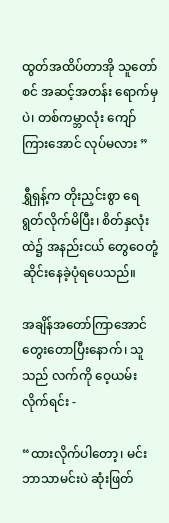ထွတ်အထိပ်တာအို သူတော်စင် အဆင့်အတန်း ရောက်မှပဲ၊ တစ်ကမ္ဘာလုံး ကျော်ကြားအောင် လုပ်မလား ”

ရွှီရှန့်က တိုးညှင်းစွာ ရေရွတ်လိုက်မိပြီး၊ စိတ်နှလုံးထဲ၌ အနည်းငယ် တွေဝေတုံ့ဆိုင်းနေခဲ့ပုံရပေသည်။

အချိန်အတော်ကြာအောင် တွေးတောပြီးနောက်၊ သူသည် လက်ကို ဝေ့ယမ်းလိုက်ရင်း -

“ထားလိုက်ပါတော့၊ မင်းဘာသာမင်းပဲ ဆုံးဖြတ်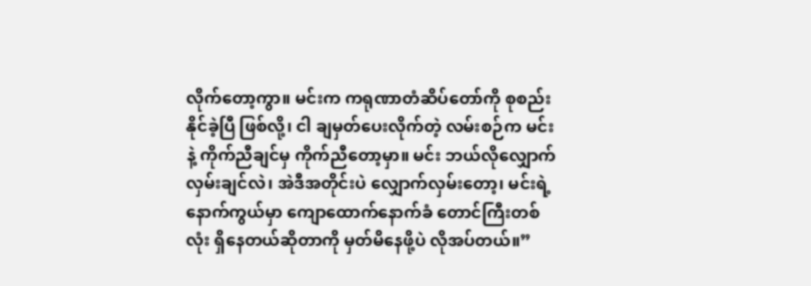လိုက်တော့ကွာ။ မင်းက ကရုဏာတံဆိပ်တော်ကို စုစည်းနိုင်ခဲ့ပြီ ဖြစ်လို့၊ ငါ ချမှတ်ပေးလိုက်တဲ့ လမ်းစဉ်က မင်းနဲ့ ကိုက်ညီချင်မှ ကိုက်ညီတော့မှာ။ မင်း ဘယ်လိုလျှောက်လှမ်းချင်လဲ၊ အဲဒီအတိုင်းပဲ လျှောက်လှမ်းတော့၊ မင်းရဲ့ နောက်ကွယ်မှာ ကျောထောက်နောက်ခံ တောင်ကြီးတစ်လုံး ရှိနေတယ်ဆိုတာကို မှတ်မိနေဖို့ပဲ လိုအပ်တယ်။”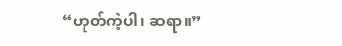“ဟုတ်ကဲ့ပါ၊ ဆရာ။”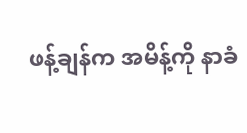ဖန့်ချန်က အမိန့်ကို နာခံ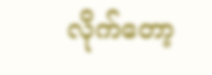လိုက်တော့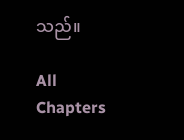သည်။

All Chapters